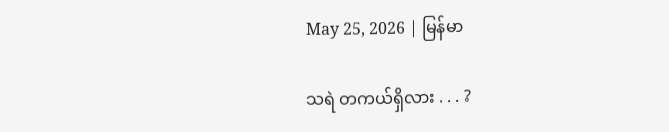May 25, 2026 | မြန်မာ

သရဲ တကယ်ရှိလား . . . ?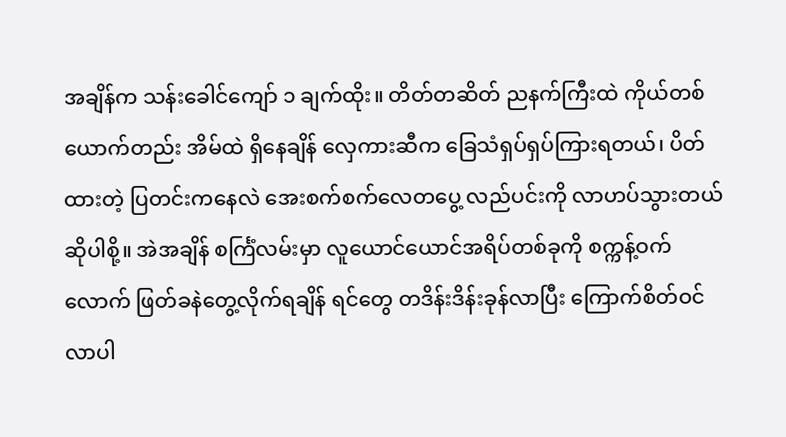အချိန်က သန်းခေါင်ကျော် ၁ ချက်ထိုး။ တိတ်တဆိတ် ညနက်ကြီးထဲ ကိုယ်တစ်ယောက်တည်း အိမ်ထဲ ရှိနေချိန် လှေကားဆီက ခြေသံရှပ်ရှပ်ကြားရတယ်၊ ပိတ်ထားတဲ့ ပြတင်းကနေလဲ အေးစက်စက်လေတပွေ့ လည်ပင်းကို လာဟပ်သွားတယ် ဆိုပါစို့။ အဲအချိန် စင်္ကြံလမ်းမှာ လူယောင်ယောင်အရိပ်တစ်ခုကို စက္ကန့်ဝက်လောက် ဖြတ်ခနဲတွေ့လိုက်ရချိန် ရင်တွေ တဒိန်းဒိန်းခုန်လာပြီး ကြောက်စိတ်ဝင်လာပါ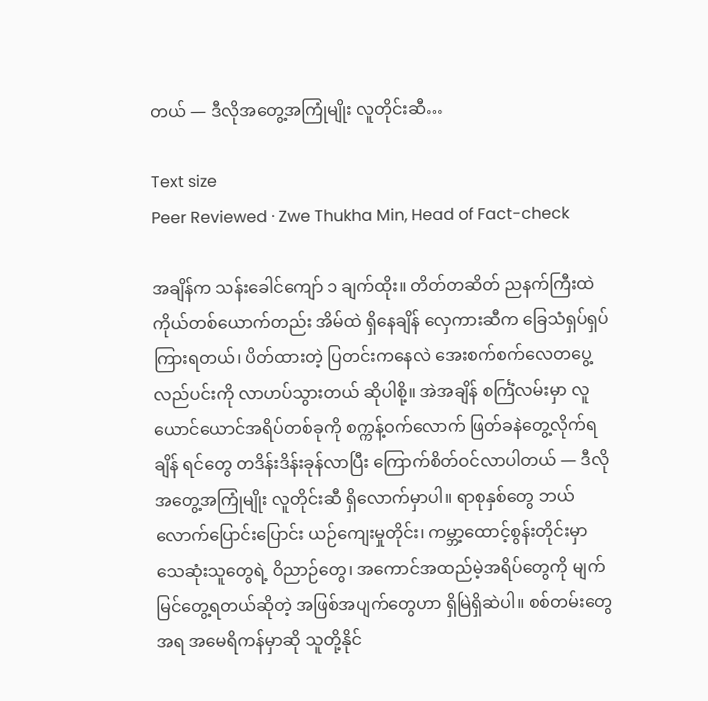တယ် — ဒီလိုအတွေ့အကြုံမျိုး လူတိုင်းဆီ…

Text size
Peer Reviewed · Zwe Thukha Min, Head of Fact-check

အချိန်က သန်းခေါင်ကျော် ၁ ချက်ထိုး။ တိတ်တဆိတ် ညနက်ကြီးထဲ ကိုယ်တစ်ယောက်တည်း အိမ်ထဲ ရှိနေချိန် လှေကားဆီက ခြေသံရှပ်ရှပ်ကြားရတယ်၊ ပိတ်ထားတဲ့ ပြတင်းကနေလဲ အေးစက်စက်လေတပွေ့ လည်ပင်းကို လာဟပ်သွားတယ် ဆိုပါစို့။ အဲအချိန် စင်္ကြံလမ်းမှာ လူယောင်ယောင်အရိပ်တစ်ခုကို စက္ကန့်ဝက်လောက် ဖြတ်ခနဲတွေ့လိုက်ရချိန် ရင်တွေ တဒိန်းဒိန်းခုန်လာပြီး ကြောက်စိတ်ဝင်လာပါတယ် — ဒီလိုအတွေ့အကြုံမျိုး လူတိုင်းဆီ ရှိလောက်မှာပါ။ ရာစုနှစ်တွေ ဘယ်လောက်ပြောင်းပြောင်း ယဉ်ကျေးမှုတိုင်း၊ ကမ္ဘာ့ထောင့်စွန်းတိုင်းမှာ သေဆုံးသူတွေရဲ့ ဝိညာဉ်တွေ၊ အကောင်အထည်မဲ့အရိပ်တွေကို မျက်မြင်တွေ့ရတယ်ဆိုတဲ့ အဖြစ်အပျက်တွေဟာ ရှိမြဲရှိဆဲပါ။ စစ်တမ်းတွေအရ အမေရိကန်မှာဆို သူတို့နိုင်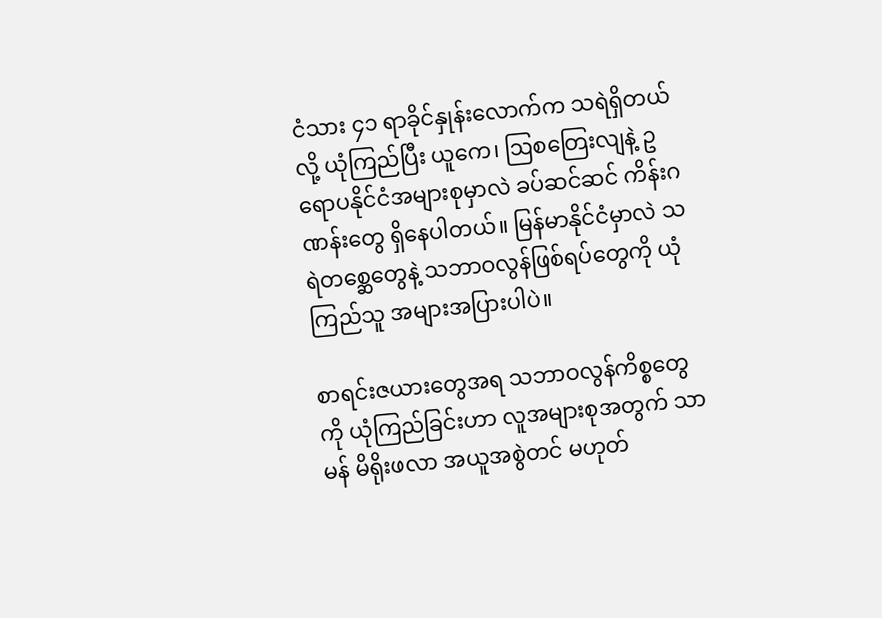ငံသား ၄၁ ရာခိုင်နှုန်းလောက်က သရဲရှိတယ်လို့ ယုံကြည်ပြီး ယူကေ၊ ဩစတြေးလျနဲ့ ဥရောပနိုင်ငံအများစုမှာလဲ ခပ်ဆင်ဆင် ကိန်းဂဏန်းတွေ ရှိနေပါတယ်။ မြန်မာနိုင်ငံမှာလဲ သရဲတစ္ဆေတွေနဲ့ သဘာဝလွန်ဖြစ်ရပ်တွေကို ယုံကြည်သူ အများအပြားပါပဲ။

စာရင်းဇယားတွေအရ သဘာဝလွန်ကိစ္စတွေကို ယုံကြည်ခြင်းဟာ လူအများစုအတွက် သာမန် မိရိုးဖလာ အယူအစွဲတင် မဟုတ်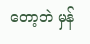တော့ဘဲ မှန်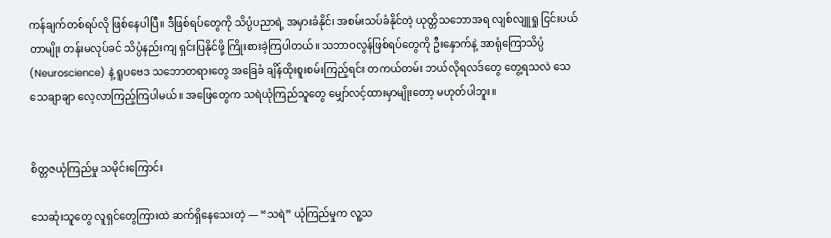ကန်ချက်တစ်ရပ်လို ဖြစ်နေပါပြီ။ ဒီဖြစ်ရပ်တွေကို သိပ္ပံပညာရဲ့ အမှားခံနိုင်၊ အစမ်းသပ်ခံနိုင်တဲ့ ယုတ္တိသဘောအရ လျစ်လျူရှု ငြင်းပယ်တာမျိုး တန်းမလုပ်ခင် သိပ္ပံနည်းကျ ရှင်းပြနိုင်ဖို့ ကြိုးစားခဲ့ကြပါတယ်။ သဘာဝလွန်ဖြစ်ရပ်တွေကို ဦးနှောက်နဲ့ အာရုံကြောသိပ္ပံ (Neuroscience) နဲ့ ရူပဗေဒ သဘောတရားတွေ အခြေခံ ချိန်ထိုးစူးစမ်းကြည့်ရင်း တကယ်တမ်း ဘယ်လိုရလဒ်တွေ တွေ့ရသလဲ သေသေချာချာ လေ့လာကြည့်ကြပါမယ်။ အဖြေတွေက သရဲယုံကြည်သူတွေ မျှော်လင့်ထားမှာမျိုးတော့ မဟုတ်ပါဘူး။


စိတ္တဇယုံကြည်မှု သမိုင်းကြောင်း

သေဆုံးသူတွေ လူရှင်တွေကြားထဲ ဆက်ရှိနေသေးတဲ့ — “သရဲ” ယုံကြည်မှုက လူ့သ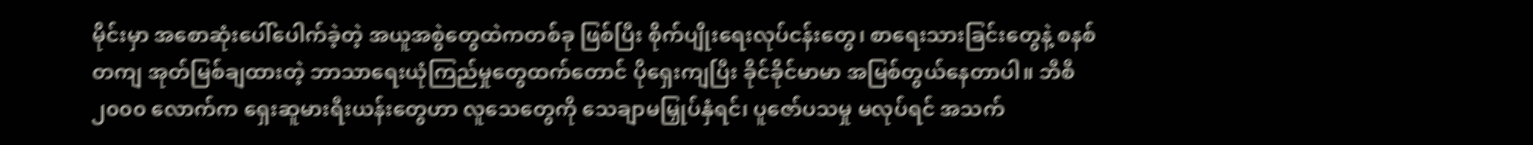မိုင်းမှာ အစောဆုံးပေါ်ပေါက်ခဲ့တဲ့ အယူအစွဲတွေထဲကတစ်ခု ဖြစ်ပြီး စိုက်ပျိုးရေးလုပ်ငန်းတွေ၊ စာရေးသားခြင်းတွေနဲ့ စနစ်တကျ အုတ်မြစ်ချထားတဲ့ ဘာသာရေးယုံကြည်မှုတွေထက်တောင် ပိုရှေးကျပြီး ခိုင်ခိုင်မာမာ အမြစ်တွယ်နေတာပါ။ ဘီစီ ၂၀၀၀ လောက်က ရှေးဆူမားရီးယန်းတွေဟာ လူသေတွေကို သေချာမမြှုပ်နှံရင်၊ ပူဇော်ပသမှု မလုပ်ရင် အသက်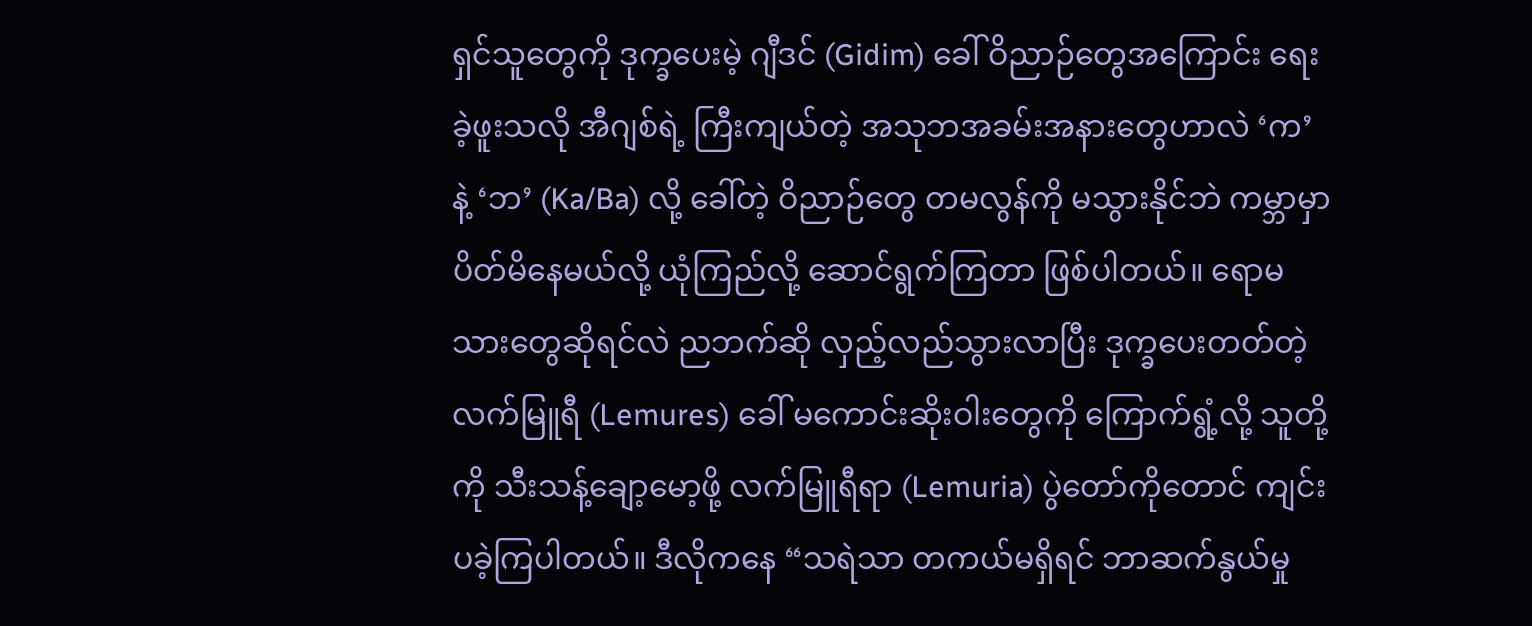ရှင်သူတွေကို ဒုက္ခပေးမဲ့ ဂျီဒင် (Gidim) ခေါ် ဝိညာဉ်တွေအကြောင်း ရေးခဲ့ဖူးသလို အီဂျစ်ရဲ့ ကြီးကျယ်တဲ့ အသုဘအခမ်းအနားတွေဟာလဲ ‘က’ နဲ့ ‘ဘ’ (Ka/Ba) လို့ ခေါ်တဲ့ ဝိညာဉ်တွေ တမလွန်ကို မသွားနိုင်ဘဲ ကမ္ဘာမှာ ပိတ်မိနေမယ်လို့ ယုံကြည်လို့ ဆောင်ရွက်ကြတာ ဖြစ်ပါတယ်။ ရောမသားတွေဆိုရင်လဲ ညဘက်ဆို လှည့်လည်သွားလာပြီး ဒုက္ခပေးတတ်တဲ့ လက်မြူရီ (Lemures) ခေါ် မကောင်းဆိုးဝါးတွေကို ကြောက်ရွံ့လို့ သူတို့ကို သီးသန့်ချော့မော့ဖို့ လက်မြူရီရာ (Lemuria) ပွဲတော်ကိုတောင် ကျင်းပခဲ့ကြပါတယ်။ ဒီလိုကနေ “သရဲသာ တကယ်မရှိရင် ဘာဆက်နွယ်မှု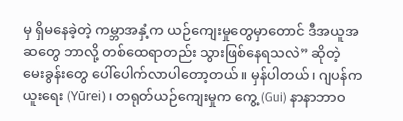မှ ရှိမနေခဲ့တဲ့ ကမ္ဘာအနှံ့က ယဉ်ကျေးမှုတွေမှာတောင် ဒီအယူအဆတွေ ဘာလို့ တစ်ထေရာတည်း သွားဖြစ်နေရသလဲ” ဆိုတဲ့ မေးခွန်းတွေ ပေါ်ပေါက်လာပါတော့တယ်။ မှန်ပါတယ်၊ ဂျပန်က ယူးရေး (Yūrei)၊ တရုတ်ယဉ်ကျေးမှုက ကွေ့ (Gui) နာနာဘာဝ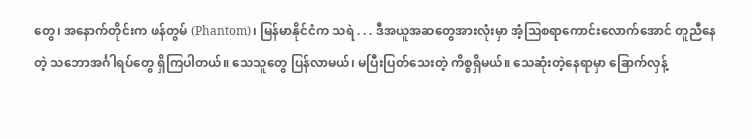တွေ၊ အနောက်တိုင်းက ဖန်တွမ် (Phantom)၊ မြန်မာနိုင်ငံက သရဲ . . . ဒီအယူအဆတွေအားလုံးမှာ အံ့ဩစရာကောင်းလောက်အောင် တူညီနေတဲ့ သဘောအင်္ဂါရပ်တွေ ရှိကြပါတယ်။ သေသူတွေ ပြန်လာမယ်၊ မပြီးပြတ်သေးတဲ့ ကိစ္စရှိမယ်။ သေဆုံးတဲ့နေရာမှာ ခြောက်လှန့်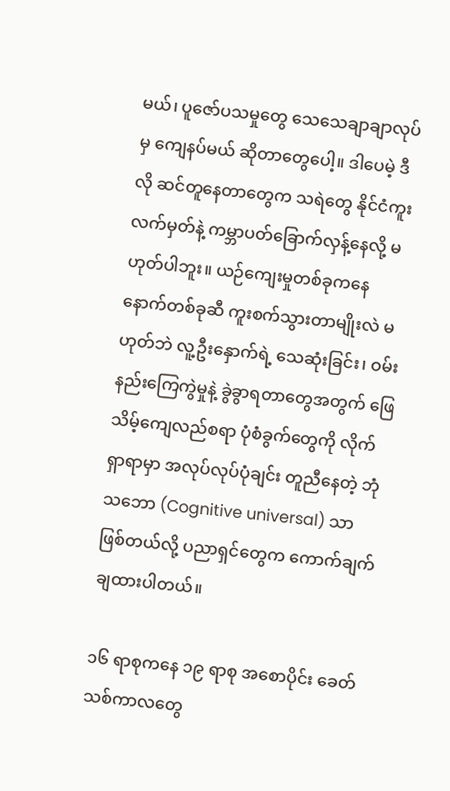မယ်၊ ပူဇော်ပသမှုတွေ သေသေချာချာလုပ်မှ ကျေနပ်မယ် ဆိုတာတွေပေါ့။ ဒါပေမဲ့ ဒီလို ဆင်တူနေတာတွေက သရဲတွေ နိုင်ငံကူးလက်မှတ်နဲ့ ကမ္ဘာပတ်ခြောက်လှန့်နေလို့ မဟုတ်ပါဘူး။ ယဉ်ကျေးမှုတစ်ခုကနေ နောက်တစ်ခုဆီ ကူးစက်သွားတာမျိုးလဲ မဟုတ်ဘဲ လူ့ဦးနှောက်ရဲ့ သေဆုံးခြင်း၊ ဝမ်းနည်းကြေကွဲမှုနဲ့ ခွဲခွာရတာတွေအတွက် ဖြေသိမ့်ကျေလည်စရာ ပုံစံခွက်တွေကို လိုက်ရှာရာမှာ အလုပ်လုပ်ပုံချင်း တူညီနေတဲ့ ဘုံသဘော (Cognitive universal) သာ ဖြစ်တယ်လို့ ပညာရှင်တွေက ကောက်ချက်ချထားပါတယ်။

၁၆ ရာစုကနေ ၁၉ ရာစု အစောပိုင်း ခေတ်သစ်ကာလတွေ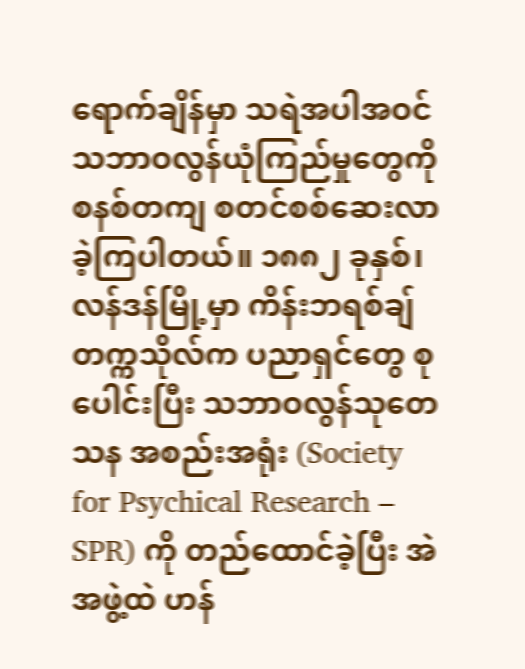ရောက်ချိန်မှာ သရဲအပါအဝင် သဘာဝလွန်ယုံကြည်မှုတွေကို စနစ်တကျ စတင်စစ်ဆေးလာခဲ့ကြပါတယ်။ ၁၈၈၂ ခုနှစ်၊ လန်ဒန်မြို့မှာ ကိန်းဘရစ်ချ်တက္ကသိုလ်က ပညာရှင်တွေ စုပေါင်းပြီး သဘာဝလွန်သုတေသန အစည်းအရုံး (Society for Psychical Research – SPR) ကို တည်ထောင်ခဲ့ပြီး အဲအဖွဲ့ထဲ ဟန်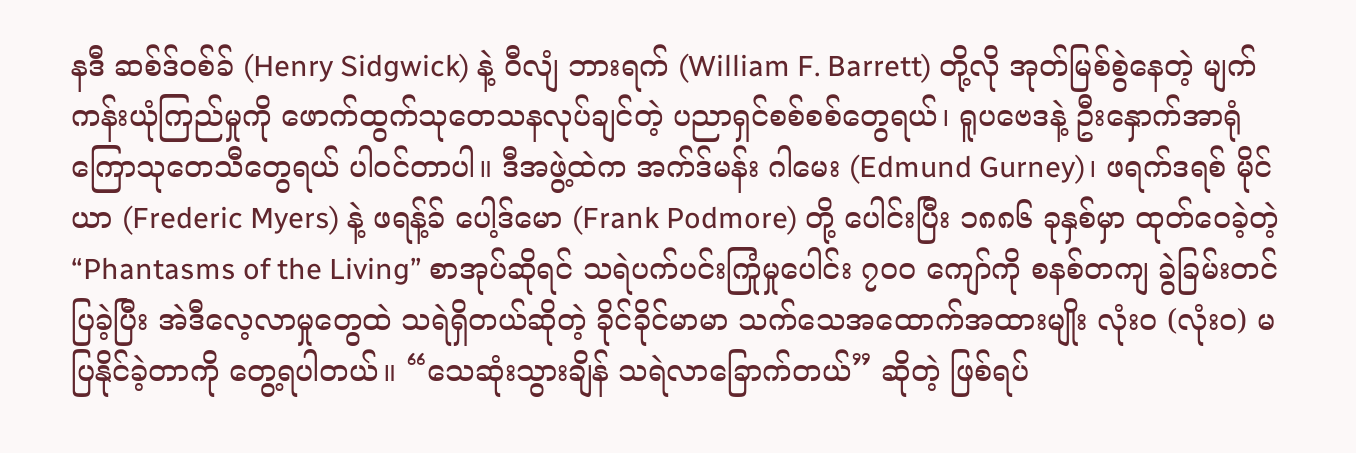နဒီ ဆစ်ဒ်ဝစ်ခ် (Henry Sidgwick) နဲ့ ဝီလျံ ဘားရက် (William F. Barrett) တို့လို အုတ်မြစ်စွဲနေတဲ့ မျက်ကန်းယုံကြည်မှုကို ဖောက်ထွက်သုတေသနလုပ်ချင်တဲ့ ပညာရှင်စစ်စစ်တွေရယ်၊ ရူပဗေဒနဲ့ ဦးနှောက်အာရုံကြောသုတေသီတွေရယ် ပါဝင်တာပါ။ ဒီအဖွဲ့ထဲက အက်ဒ်မန်း ဂါမေး (Edmund Gurney)၊ ဖရက်ဒရစ် မိုင်ယာ (Frederic Myers) နဲ့ ဖရန့်ခ် ပေါ့ဒ်မော (Frank Podmore) တို့ ပေါင်းပြီး ၁၈၈၆ ခုနှစ်မှာ ထုတ်ဝေခဲ့တဲ့ “Phantasms of the Living” စာအုပ်ဆိုရင် သရဲပက်ပင်းကြုံမှုပေါင်း ၇၀၀ ကျော်ကို စနစ်တကျ ခွဲခြမ်းတင်ပြခဲ့ပြီး အဲဒီလေ့လာမှုတွေထဲ သရဲရှိတယ်ဆိုတဲ့ ခိုင်ခိုင်မာမာ သက်သေအထောက်အထားမျိုး လုံးဝ (လုံးဝ) မပြနိုင်ခဲ့တာကို တွေ့ရပါတယ်။ “သေဆုံးသွားချိန် သရဲလာခြောက်တယ်” ဆိုတဲ့ ဖြစ်ရပ်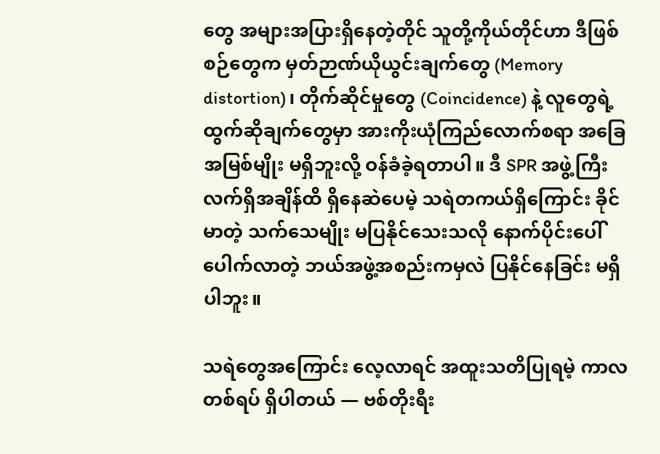တွေ အများအပြားရှိနေတဲ့တိုင် သူတို့ကိုယ်တိုင်ဟာ ဒီဖြစ်စဉ်တွေက မှတ်ဉာဏ်ယိုယွင်းချက်တွေ (Memory distortion)၊ တိုက်ဆိုင်မှုတွေ (Coincidence) နဲ့ လူတွေရဲ့ ထွက်ဆိုချက်တွေမှာ အားကိုးယုံကြည်လောက်စရာ အခြေအမြစ်မျိုး မရှိဘူးလို့ ဝန်ခံခဲ့ရတာပါ။ ဒီ SPR အဖွဲ့ကြီး လက်ရှိအချိန်ထိ ရှိနေဆဲပေမဲ့ သရဲတကယ်ရှိကြောင်း ခိုင်မာတဲ့ သက်သေမျိုး မပြနိုင်သေးသလို နောက်ပိုင်းပေါ်ပေါက်လာတဲ့ ဘယ်အဖွဲ့အစည်းကမှလဲ ပြနိုင်နေခြင်း မရှိပါဘူး။

သရဲတွေအကြောင်း လေ့လာရင် အထူးသတိပြုရမဲ့ ကာလတစ်ရပ် ရှိပါတယ် — ဗစ်တိုးရီး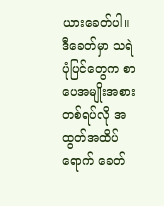ယားခေတ်ပါ။ ဒီခေတ်မှာ သရဲပုံပြင်တွေက စာပေအမျိုးအစားတစ်ရပ်လို အထွတ်အထိပ်ရောက် ခေတ်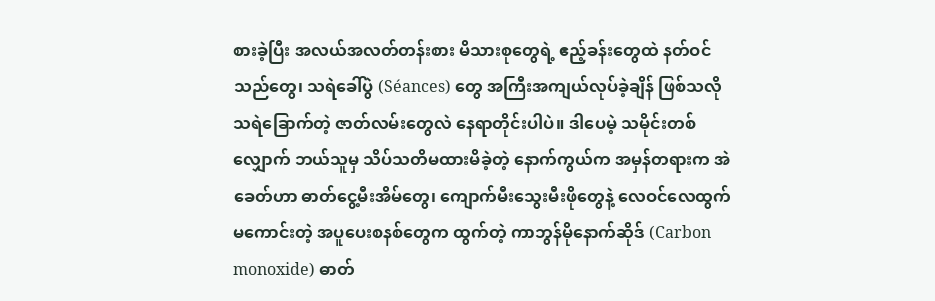စားခဲ့ပြီး အလယ်အလတ်တန်းစား မိသားစုတွေရဲ့ ဧည့်ခန်းတွေထဲ နတ်ဝင်သည်တွေ၊ သရဲခေါ်ပွဲ (Séances) တွေ အကြီးအကျယ်လုပ်ခဲ့ချိန် ဖြစ်သလို သရဲခြောက်တဲ့ ဇာတ်လမ်းတွေလဲ နေရာတိုင်းပါပဲ။ ဒါပေမဲ့ သမိုင်းတစ်လျှောက် ဘယ်သူမှ သိပ်သတိမထားမိခဲ့တဲ့ နောက်ကွယ်က အမှန်တရားက အဲခေတ်ဟာ ဓာတ်ငွေ့မီးအိမ်တွေ၊ ကျောက်မီးသွေးမီးဖိုတွေနဲ့ လေဝင်လေထွက်မကောင်းတဲ့ အပူပေးစနစ်တွေက ထွက်တဲ့ ကာဘွန်မိုနောက်ဆိုဒ် (Carbon monoxide) ဓာတ်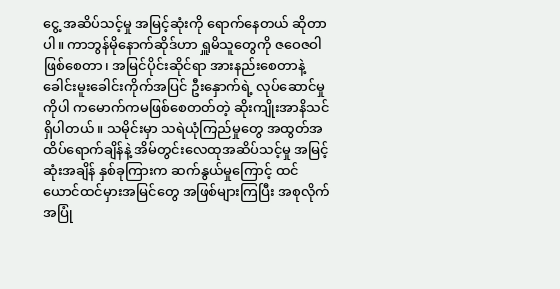ငွေ့ အဆိပ်သင့်မှု အမြင့်ဆုံးကို ရောက်နေတယ် ဆိုတာပါ။ ကာဘွန်မိုနောက်ဆိုဒ်ဟာ ရှူမိသူတွေကို ဇဝေဇဝါဖြစ်စေတာ၊ အမြင်ပိုင်းဆိုင်ရာ အားနည်းစေတာနဲ့ ခေါင်းမူးခေါင်းကိုက်အပြင် ဦးနှောက်ရဲ့ လုပ်ဆောင်မှုကိုပါ ကမောက်ကမဖြစ်စေတတ်တဲ့ ဆိုးကျိုးအာနိသင် ရှိပါတယ်။ သမိုင်းမှာ သရဲယုံကြည်မှုတွေ အထွတ်အထိပ်ရောက်ချိန်နဲ့ အိမ်တွင်းလေထုအဆိပ်သင့်မှု အမြင့်ဆုံးအချိန် နှစ်ခုကြားက ဆက်နွယ်မှုကြောင့် ထင်ယောင်ထင်မှားအမြင်တွေ အဖြစ်များကြပြီး အစုလိုက်အပြုံ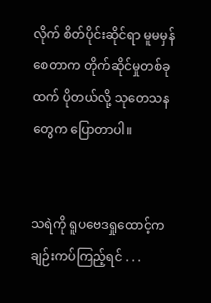လိုက် စိတ်ပိုင်းဆိုင်ရာ မူမမှန်စေတာက တိုက်ဆိုင်မှုတစ်ခုထက် ပိုတယ်လို့ သုတေသနတွေက ပြောတာပါ။


သရဲကို ရူပဗေဒရှုထောင့်က ချဉ်းကပ်ကြည့်ရင် . . .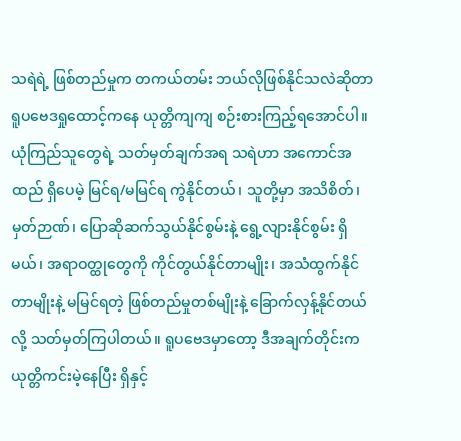သရဲရဲ့ ဖြစ်တည်မှုက တကယ်တမ်း ဘယ်လိုဖြစ်နိုင်သလဲဆိုတာ ရူပဗေဒရှုထောင့်ကနေ ယုတ္တိကျကျ စဉ်းစားကြည့်ရအောင်ပါ။ ယုံကြည်သူတွေရဲ့ သတ်မှတ်ချက်အရ သရဲဟာ အကောင်အထည် ရှိပေမဲ့ မြင်ရ/မမြင်ရ ကွဲနိုင်တယ်၊ သူတို့မှာ အသိစိတ်၊ မှတ်ဉာဏ်၊ ပြောဆိုဆက်သွယ်နိုင်စွမ်းနဲ့ ရွေ့လျားနိုင်စွမ်း ရှိမယ်၊ အရာဝတ္ထုတွေကို ကိုင်တွယ်နိုင်တာမျိုး၊ အသံထွက်နိုင်တာမျိုးနဲ့ မမြင်ရတဲ့ ဖြစ်တည်မှုတစ်မျိုးနဲ့ ခြောက်လှန့်နိုင်တယ်လို့ သတ်မှတ်ကြပါတယ်။ ရူပဗေဒမှာတော့ ဒီအချက်တိုင်းက ယုတ္တိကင်းမဲ့နေပြီး ရှိနှင့်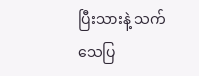ပြီးသားနဲ့ သက်သေပြ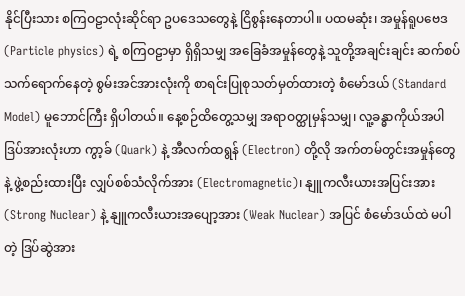နိုင်ပြီးသား စကြဝဠာလုံးဆိုင်ရာ ဥပဒေသတွေနဲ့ ငြိစွန်းနေတာပါ။ ပထမဆုံး၊ အမှုန်ရူပဗေဒ (Particle physics) ရဲ့ စကြဝဠာမှာ ရှိရှိသမျှ အခြေခံအမှုန်တွေနဲ့ သူတို့အချင်းချင်း ဆက်စပ်သက်ရောက်နေတဲ့ စွမ်းအင်အားလုံးကို စာရင်းပြုစုသတ်မှတ်ထားတဲ့ စံမော်ဒယ် (Standard Model) မူဘောင်ကြီး ရှိပါတယ်။ နေ့စဉ်ထိတွေ့သမျှ အရာဝတ္ထုမှန်သမျှ၊ လူ့ခန္ဓာကိုယ်အပါ ဒြပ်အားလုံးဟာ ကွာ့ခ် (Quark) နဲ့ အီလက်ထရွန် (Electron) တို့လို အက်တမ်တွင်းအမှုန်တွေနဲ့ ဖွဲ့စည်းထားပြီး လျှပ်စစ်သံလိုက်အား (Electromagnetic)၊ နျူကလီးယားအပြင်းအား (Strong Nuclear) နဲ့ နျူကလီးယားအပျော့အား (Weak Nuclear) အပြင် စံမော်ဒယ်ထဲ မပါတဲ့ ဒြပ်ဆွဲအား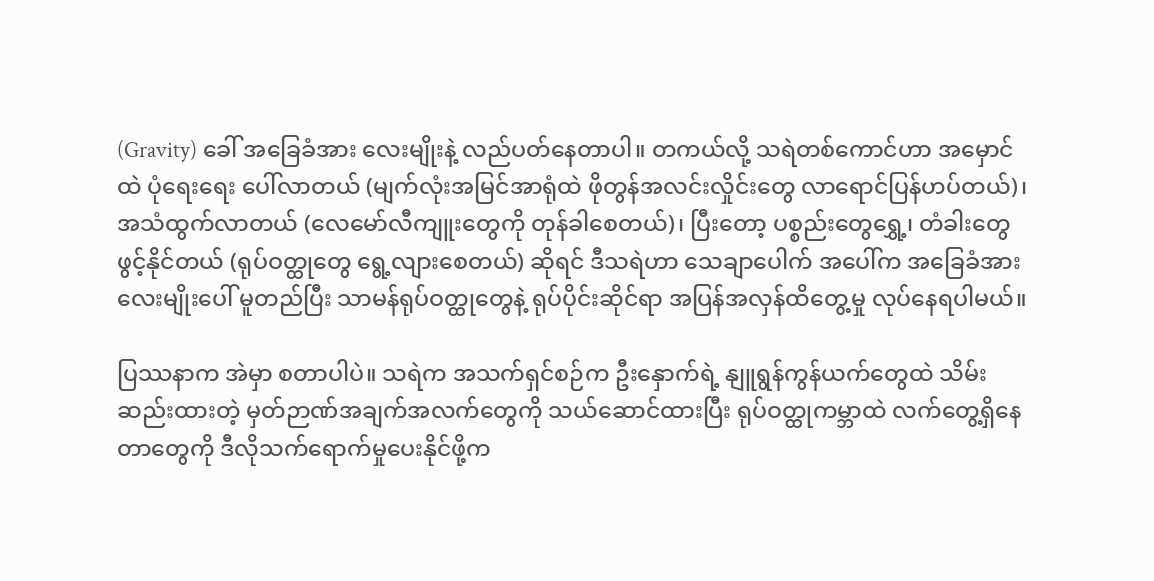(Gravity) ခေါ် အခြေခံအား လေးမျိုးနဲ့ လည်ပတ်နေတာပါ။ တကယ်လို့ သရဲတစ်ကောင်ဟာ အမှောင်ထဲ ပုံရေးရေး ပေါ်လာတယ် (မျက်လုံးအမြင်အာရုံထဲ ဖိုတွန်အလင်းလှိုင်းတွေ လာရောင်ပြန်ဟပ်တယ်)၊ အသံထွက်လာတယ် (လေမော်လီကျူးတွေကို တုန်ခါစေတယ်)၊ ပြီးတော့ ပစ္စည်းတွေရွှေ့၊ တံခါးတွေ ဖွင့်နိုင်တယ် (ရုပ်ဝတ္ထုတွေ ရွေ့လျားစေတယ်) ဆိုရင် ဒီသရဲဟာ သေချာပေါက် အပေါ်က အခြေခံအားလေးမျိုးပေါ် မူတည်ပြီး သာမန်ရုပ်ဝတ္ထုတွေနဲ့ ရုပ်ပိုင်းဆိုင်ရာ အပြန်အလှန်ထိတွေ့မှု လုပ်နေရပါမယ်။

ပြဿနာက အဲမှာ စတာပါပဲ။ သရဲက အသက်ရှင်စဉ်က ဦးနှောက်ရဲ့ နျူရွန်ကွန်ယက်တွေထဲ သိမ်းဆည်းထားတဲ့ မှတ်ဉာဏ်အချက်အလက်တွေကို သယ်ဆောင်ထားပြီး ရုပ်ဝတ္ထုကမ္ဘာထဲ လက်တွေ့ရှိနေတာတွေကို ဒီလိုသက်ရောက်မှုပေးနိုင်ဖို့က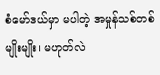စံမော်ဒယ်မှာ မပါတဲ့ အမှုန်သစ်တစ်မျိုးမျိုး၊ မဟုတ်လဲ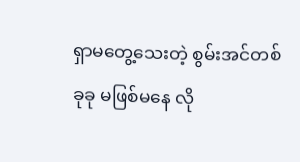ရှာမတွေ့သေးတဲ့ စွမ်းအင်တစ်ခုခု မဖြစ်မနေ လို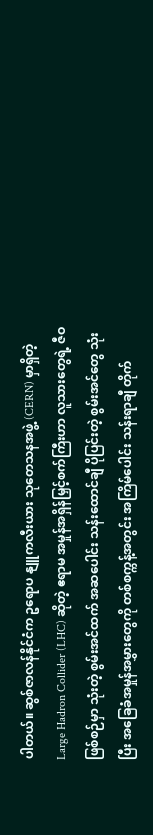ပါတယ်။ ဆွစ်ဇာလန်နိုင်ငံက ဥရောပ နျူကလီးယား သုတေသနအဖွဲ့ (CERN) မှာရှိတဲ့ Large Hadron Collider (LHC) ဆိုတဲ့ ဧရာမ အမှုန်အရှိန်မြှင့်စက်ကြီးဟာ လူသားတွေရဲ့ ဇီဝဖြစ်စဉ်မှာ သုံးတဲ့ စွမ်းအင်ထက် အဆပေါင်း သန်းထောင်ချီ ပိုပြင်းတဲ့ စွမ်းအင်တွေ သုံးပြီး အခြေခံအမှုန်အမွှားတွေကို တစ်စက္ကန့်အတွင်း အကြိမ်ပေါင်း သန်းရာချီ တိုက်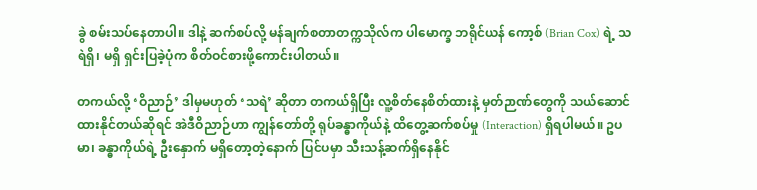ခွဲ စမ်းသပ်နေတာပါ။ ဒါနဲ့ ဆက်စပ်လို့ မန်ချက်စတာတက္ကသိုလ်က ပါမောက္ခ ဘရိုင်ယန် ကော့စ် (Brian Cox) ရဲ့ သရဲရှိ၊ မရှိ ရှင်းပြခဲ့ပုံက စိတ်ဝင်စားဖို့ကောင်းပါတယ်။

တကယ်လို့ ‘ဝိညာဉ်’ ဒါမှမဟုတ် ‘သရဲ’ ဆိုတာ တကယ်ရှိပြီး လူ့စိတ်နေစိတ်ထားနဲ့ မှတ်ဉာဏ်တွေကို သယ်ဆောင်ထားနိုင်တယ်ဆိုရင် အဲဒီဝိညာဉ်ဟာ ကျွန်တော်တို့ ရုပ်ခန္ဓာကိုယ်နဲ့ ထိတွေ့ဆက်စပ်မှု (Interaction) ရှိရပါမယ်။ ဥပမာ၊ ခန္ဓာကိုယ်ရဲ့ ဦးနှောက် မရှိတော့တဲ့နောက် ပြင်ပမှာ သီးသန့်ဆက်ရှိနေနိုင်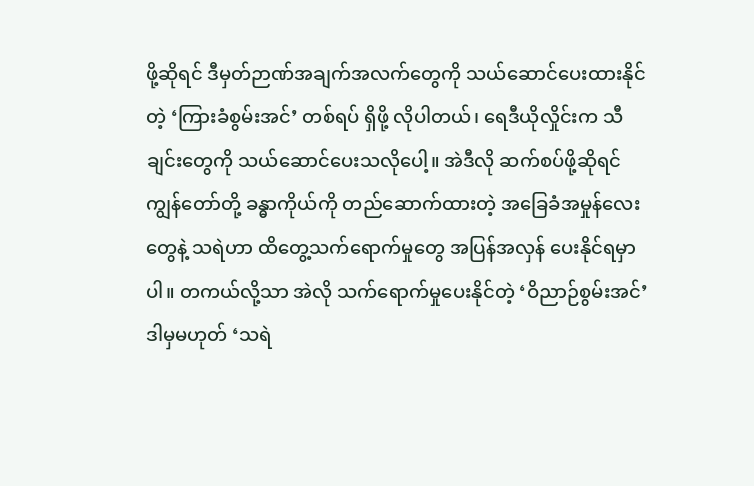ဖို့ဆိုရင် ဒီမှတ်ဉာဏ်အချက်အလက်တွေကို သယ်ဆောင်ပေးထားနိုင်တဲ့ ‘ကြားခံစွမ်းအင်’ တစ်ရပ် ရှိဖို့ လိုပါတယ်၊ ရေဒီယိုလှိုင်းက သီချင်းတွေကို သယ်ဆောင်ပေးသလိုပေါ့။ အဲဒီလို ဆက်စပ်ဖို့ဆိုရင် ကျွန်တော်တို့ ခန္ဓာကိုယ်ကို တည်ဆောက်ထားတဲ့ အခြေခံအမှုန်လေးတွေနဲ့ သရဲဟာ ထိတွေ့သက်ရောက်မှုတွေ အပြန်အလှန် ပေးနိုင်ရမှာပါ။ တကယ်လို့သာ အဲလို သက်ရောက်မှုပေးနိုင်တဲ့ ‘ဝိညာဉ်စွမ်းအင်’ ဒါမှမဟုတ် ‘သရဲ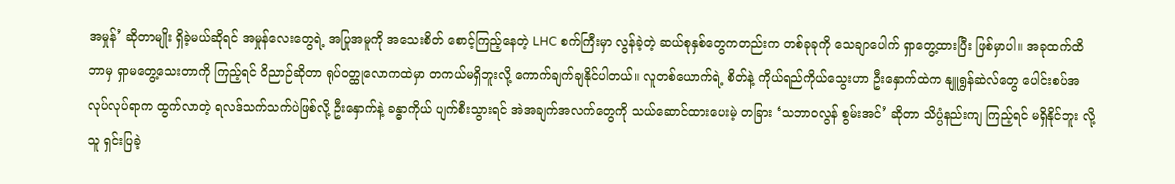အမှုန်’ ဆိုတာမျိုး ရှိခဲ့မယ်ဆိုရင် အမှုန်လေးတွေရဲ့ အပြုအမူကို အသေးစိတ် စောင့်ကြည့်နေတဲ့ LHC စက်ကြီးမှာ လွန်ခဲ့တဲ့ ဆယ်စုနှစ်တွေကတည်းက တစ်ခုခုကို သေချာပေါက် ရှာတွေ့ထားပြီး ဖြစ်မှာပါ။ အခုထက်ထိ ဘာမှ ရှာမတွေ့သေးတာကို ကြည့်ရင် ဝိညာဉ်ဆိုတာ ရုပ်ဝတ္ထုလောကထဲမှာ တကယ်မရှိဘူးလို့ ကောက်ချက်ချနိုင်ပါတယ်။ လူတစ်ယောက်ရဲ့ စိတ်နဲ့ ကိုယ်ရည်ကိုယ်သွေးဟာ ဦးနှောက်ထဲက နျူရွန်ဆဲလ်တွေ ပေါင်းစပ်အလုပ်လုပ်ရာက ထွက်လာတဲ့ ရလဒ်သက်သက်ပဲဖြစ်လို့ ဦးနှောက်နဲ့ ခန္ဓာကိုယ် ပျက်စီးသွားရင် အဲအချက်အလက်တွေကို သယ်ဆောင်ထားပေးမဲ့ တခြား ‘သဘာဝလွန် စွမ်းအင်’ ဆိုတာ သိပ္ပံနည်းကျ ကြည့်ရင် မရှိနိုင်ဘူး လို့ သူ ရှင်းပြခဲ့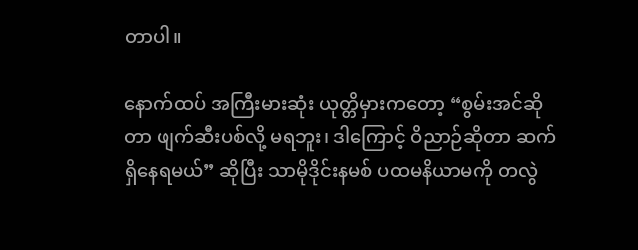တာပါ။

နောက်ထပ် အကြီးမားဆုံး ယုတ္တိမှားကတော့ “စွမ်းအင်ဆိုတာ ဖျက်ဆီးပစ်လို့ မရဘူး၊ ဒါကြောင့် ဝိညာဉ်ဆိုတာ ဆက်ရှိနေရမယ်” ဆိုပြီး သာမိုဒိုင်းနမစ် ပထမနိယာမကို တလွဲ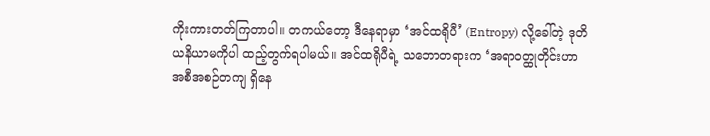ကိုးကားတတ်ကြတာပါ။ တကယ်တော့ ဒီနေရာမှာ ‘အင်ထရိုပီ’ (Entropy) လို့ခေါ်တဲ့ ဒုတိယနိယာမကိုပါ ထည့်တွက်ရပါမယ်။ အင်ထရိုပီရဲ့ သဘောတရားက ‘အရာဝတ္ထုတိုင်းဟာ အစီအစဉ်တကျ ရှိနေ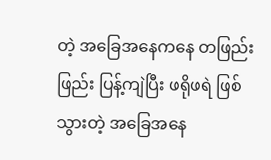တဲ့ အခြေအနေကနေ တဖြည်းဖြည်း ပြန့်ကျဲပြီး ဖရိုဖရဲ ဖြစ်သွားတဲ့ အခြေအနေ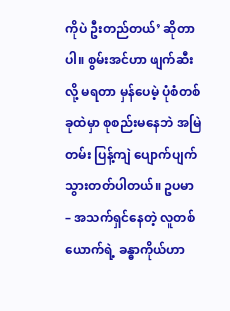ကိုပဲ ဦးတည်တယ်’ ဆိုတာပါ။ စွမ်းအင်ဟာ ဖျက်ဆီးလို့ မရတာ မှန်ပေမဲ့ ပုံစံတစ်ခုထဲမှာ စုစည်းမနေဘဲ အမြဲတမ်း ပြန့်ကျဲ ပျောက်ပျက်သွားတတ်ပါတယ်။ ဥပမာ – အသက်ရှင်နေတဲ့ လူတစ်ယောက်ရဲ့ ခန္ဓာကိုယ်ဟာ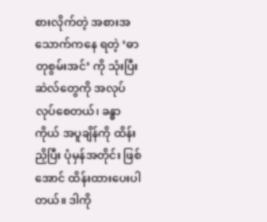စားလိုက်တဲ့ အစားအသောက်ကနေ ရတဲ့ ‘ဓာတုစွမ်းအင်’ ကို သုံးပြီး ဆဲလ်တွေကို အလုပ်လုပ်စေတယ်၊ ခန္ဓာကိုယ် အပူချိန်ကို ထိန်းညှိပြီး ပုံမှန်အတိုင်း ဖြစ်အောင် ထိန်းထားပေးပါတယ်။ ဒါကို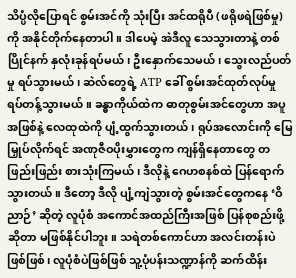သိပ္ပံလိုပြောရင် စွမ်းအင်ကို သုံးပြီး အင်ထရိုပီ (ဖရိုဖရဲဖြစ်မှု) ကို အနိုင်တိုက်နေတာပါ။ ဒါပေမဲ့ အဲဒီလူ သေသွားတာနဲ့ တစ်ပြိုင်နက် နှလုံးခုန်ရပ်မယ်၊ ဦးနှောက်သေမယ်၊ သွေးလည်ပတ်မှု ရပ်သွားမယ်၊ ဆဲလ်တွေရဲ့ ATP ခေါ် စွမ်းအင်ထုတ်လုပ်မှု ရပ်တန့်သွားမယ်။ ခန္ဓာကိုယ်ထဲက ဓာတုစွမ်းအင်တွေဟာ အပူအဖြစ်နဲ့ လေထုထဲကို ပျံ့ထွက်သွားတယ်၊ ရုပ်အလောင်းကို မြေမြှုပ်လိုက်ရင် အဏုဇီဝပိုးမွှားတွေက ကျန်ရှိနေတာတွေ တဖြည်းဖြည်း စားသုံးကြမယ်၊ ဒီလိုနဲ့ ဂေဟစနစ်ထဲ ပြန်ရောက်သွားတယ်။ ဒီတော့ ဒီလို ပျံ့ကျဲသွားတဲ့ စွမ်းအင်တွေကနေ ‘ဝိညာဉ်’ ဆိုတဲ့ လူပုံစံ အကောင်အထည်ကြီးအဖြစ် ပြန်စုစည်းဖို့ဆိုတာ မဖြစ်နိုင်ပါဘူး။ သရဲတစ်ကောင်ဟာ အလင်းတန်းပဲ ဖြစ်ဖြစ်၊ လူပုံစံပဲဖြစ်ဖြစ် သူ့ပုံပန်းသဏ္ဍာန်ကို ဆက်ထိန်း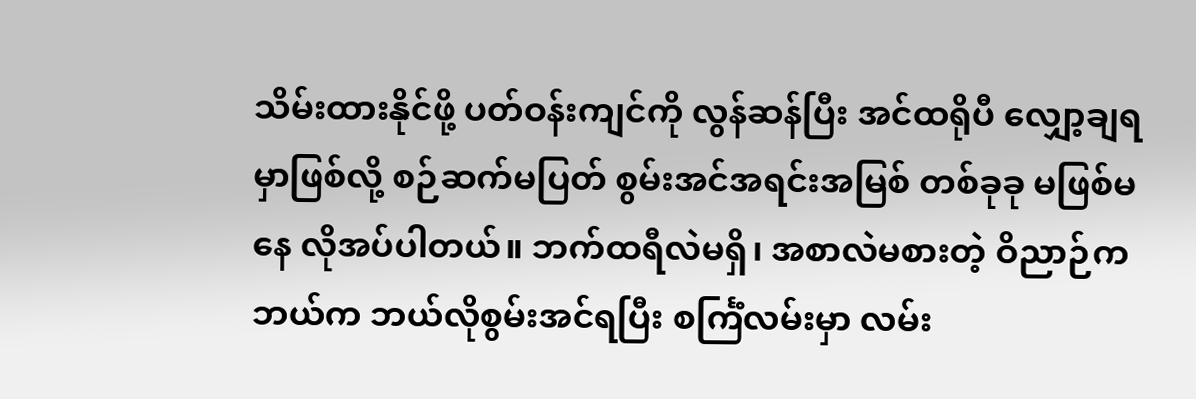သိမ်းထားနိုင်ဖို့ ပတ်ဝန်းကျင်ကို လွန်ဆန်ပြီး အင်ထရိုပီ လျှော့ချရမှာဖြစ်လို့ စဉ်ဆက်မပြတ် စွမ်းအင်အရင်းအမြစ် တစ်ခုခု မဖြစ်မနေ လိုအပ်ပါတယ်။ ဘက်ထရီလဲမရှိ၊ အစာလဲမစားတဲ့ ဝိညာဉ်က ဘယ်က ဘယ်လိုစွမ်းအင်ရပြီး စင်္ကြံလမ်းမှာ လမ်း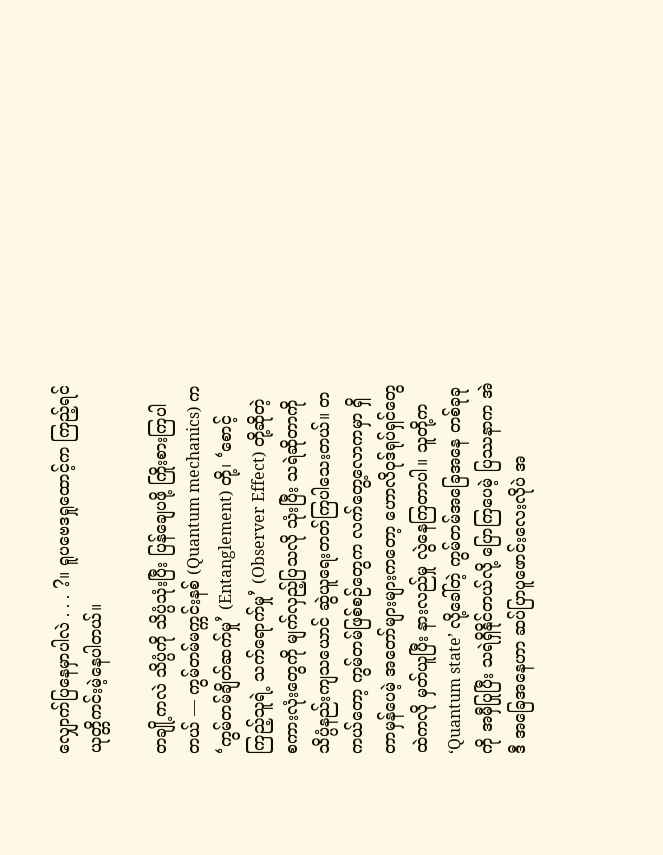လျှောက်ပြနေမှာပါလဲ . . . ?။ ရူပဗေဒရှုထောင့်က ကြည့်ရင် ယုတ္တိကင်းမဲ့နေပါတယ်။

တချို့ကလဲ သိပ္ပံကို သိပ္ပံသုံးပြီး ပြန်ချေပဖို့ ကြိုးစားကြပါတယ် — ကွမ်တမ်မက္ကင်းနစ် (Quantum mechanics) က ‘ကွမ်တမ်ချိတ်ဆက်မှု’ (Entanglement) တို့၊ ‘စောင့်ကြည့်သူရဲ့ သက်ရောက်မှု’ (Observer Effect) တို့ဆိုတဲ့ စကားလုံးတွေကို မျက်လှည့်ပြသလို သုံးပြီး သရဲဆိုတာကို သိပ္ပံနည်းကျသယောင် ဆွဲယူရေးတတ်ကြပါသေးတယ်။ တကယ်တော့ ကွမ်တမ်ဖြစ်စဉ်တွေက လက်တွေ့လောကမှာ ရှိတာမှန်ပေမဲ့ အတော်များများကတော့ ဟောလိဝုဒ်ရုပ်ရှင်တွေထဲကလို မှတ်ယူပြီး နားလည်မှု လွဲနေကြတာပါ။ သူတို့က ‘Quantum state’ လို့ခေါ်တဲ့ ကွမ်တမ်အခြေအနေ တစ်ခုခုကို အမှီပြုပြီး သရဲရှိနိုင်တယ်လို့ ပြောကြပေမဲ့ ပြဿနာက အဲဒီ အခြေအနေဟာ ဆပ်ပြာပူဖောင်းလေးလိုပဲ အ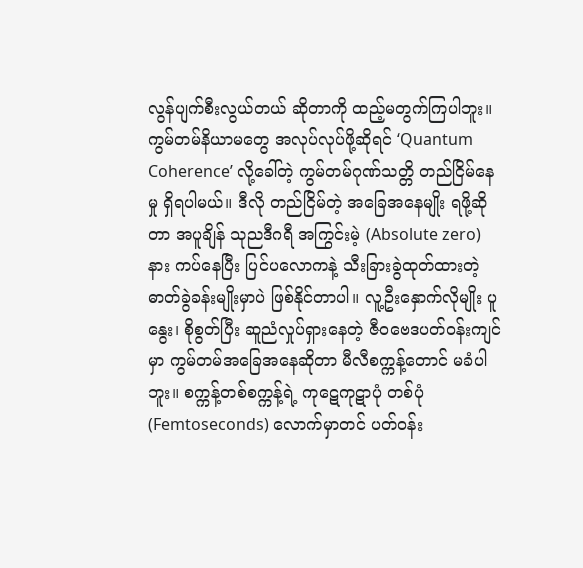လွန်ပျက်စီးလွယ်တယ် ဆိုတာကို ထည့်မတွက်ကြပါဘူး။ ကွမ်တမ်နိယာမတွေ အလုပ်လုပ်ဖို့ဆိုရင် ‘Quantum Coherence’ လို့ခေါ်တဲ့ ကွမ်တမ်ဂုဏ်သတ္တိ တည်ငြိမ်နေမှု ရှိရပါမယ်။ ဒီလို တည်ငြိမ်တဲ့ အခြေအနေမျိုး ရဖို့ဆိုတာ အပူချိန် သုညဒီဂရီ အကြွင်းမဲ့ (Absolute zero) နား ကပ်နေပြီး ပြင်ပလောကနဲ့ သီးခြားခွဲထုတ်ထားတဲ့ ဓာတ်ခွဲခန်းမျိုးမှာပဲ ဖြစ်နိုင်တာပါ။ လူ့ဦးနှောက်လိုမျိုး ပူနွေး၊ စိုစွတ်ပြီး ဆူညံလှုပ်ရှားနေတဲ့ ဇီဝဗေဒပတ်ဝန်းကျင်မှာ ကွမ်တမ်အခြေအနေဆိုတာ မီလီစက္ကန့်တောင် မခံပါဘူး။ စက္ကန့်တစ်စက္ကန့်ရဲ့ ကုဋေကုဋာပုံ တစ်ပုံ (Femtoseconds) လောက်မှာတင် ပတ်ဝန်း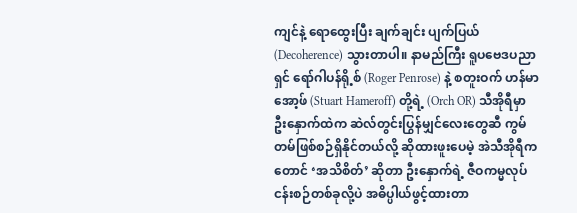ကျင်နဲ့ ရောထွေးပြီး ချက်ချင်း ပျက်ပြယ် (Decoherence) သွားတာပါ။ နာမည်ကြီး ရူပဗေဒပညာရှင် ရော်ဂါပန်ရို့စ် (Roger Penrose) နဲ့ စတူးဝက် ဟန်မာအော့ဖ် (Stuart Hameroff) တို့ရဲ့ (Orch OR) သီအိုရီမှာ ဦးနှောက်ထဲက ဆဲလ်တွင်းပြွန်မျှင်လေးတွေဆီ ကွမ်တမ်ဖြစ်စဉ်ရှိနိုင်တယ်လို့ ဆိုထားဖူးပေမဲ့ အဲသီအိုရီကတောင် ‘အသိစိတ်’ ဆိုတာ ဦးနှောက်ရဲ့ ဇီဝကမ္မလုပ်ငန်းစဉ်တစ်ခုလို့ပဲ အဓိပ္ပါယ်ဖွင့်ထားတာ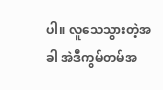ပါ။ လူသေသွားတဲ့အခါ အဲဒီကွမ်တမ်အ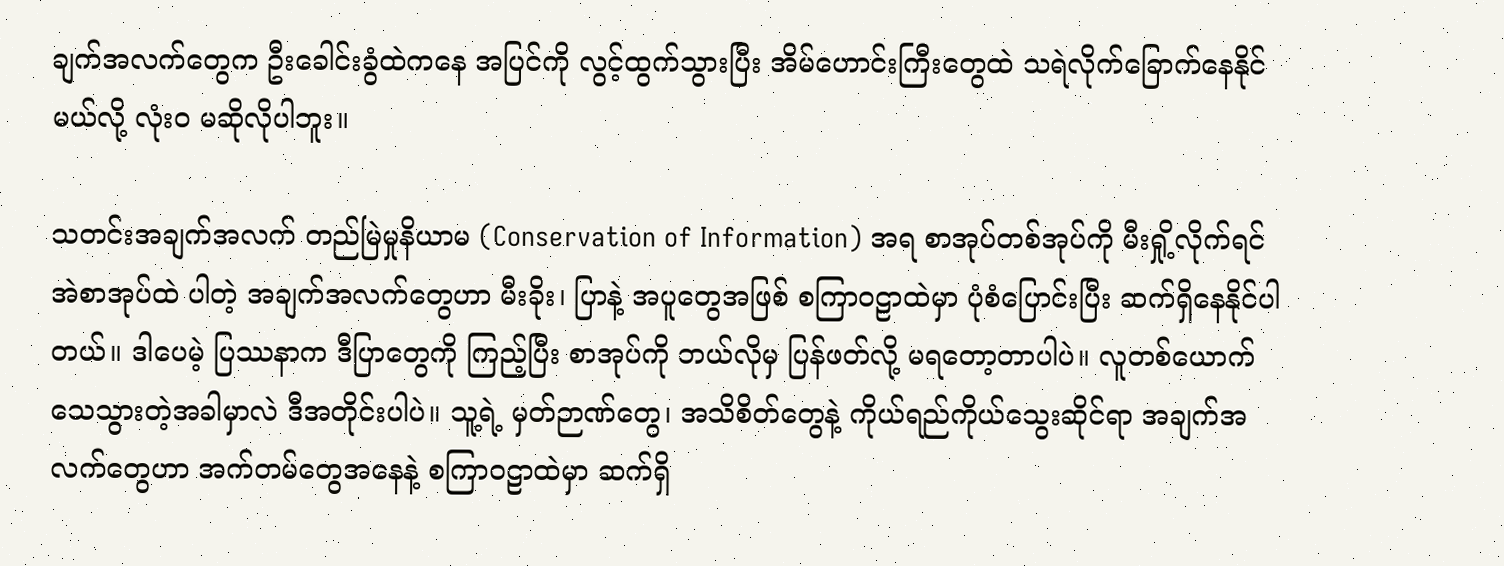ချက်အလက်တွေက ဦးခေါင်းခွံထဲကနေ အပြင်ကို လွင့်ထွက်သွားပြီး အိမ်ဟောင်းကြီးတွေထဲ သရဲလိုက်ခြောက်နေနိုင်မယ်လို့ လုံးဝ မဆိုလိုပါဘူး။

သတင်းအချက်အလက် တည်မြဲမှုနိယာမ (Conservation of Information) အရ စာအုပ်တစ်အုပ်ကို မီးရှို့လိုက်ရင် အဲစာအုပ်ထဲ ပါတဲ့ အချက်အလက်တွေဟာ မီးခိုး၊ ပြာနဲ့ အပူတွေအဖြစ် စကြာဝဠာထဲမှာ ပုံစံပြောင်းပြီး ဆက်ရှိနေနိုင်ပါတယ်။ ဒါပေမဲ့ ပြဿနာက ဒီပြာတွေကို ကြည့်ပြီး စာအုပ်ကို ဘယ်လိုမှ ပြန်ဖတ်လို့ မရတော့တာပါပဲ။ လူတစ်ယောက် သေသွားတဲ့အခါမှာလဲ ဒီအတိုင်းပါပဲ။ သူ့ရဲ့ မှတ်ဉာဏ်တွေ၊ အသိစိတ်တွေနဲ့ ကိုယ်ရည်ကိုယ်သွေးဆိုင်ရာ အချက်အလက်တွေဟာ အက်တမ်တွေအနေနဲ့ စကြာဝဠာထဲမှာ ဆက်ရှိ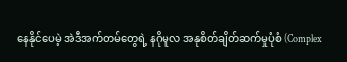နေနိုင်ပေမဲ့ အဲဒီအက်တမ်တွေရဲ့ နဂိုမူလ အနုစိတ်ချိတ်ဆက်မှုပုံစံ (Complex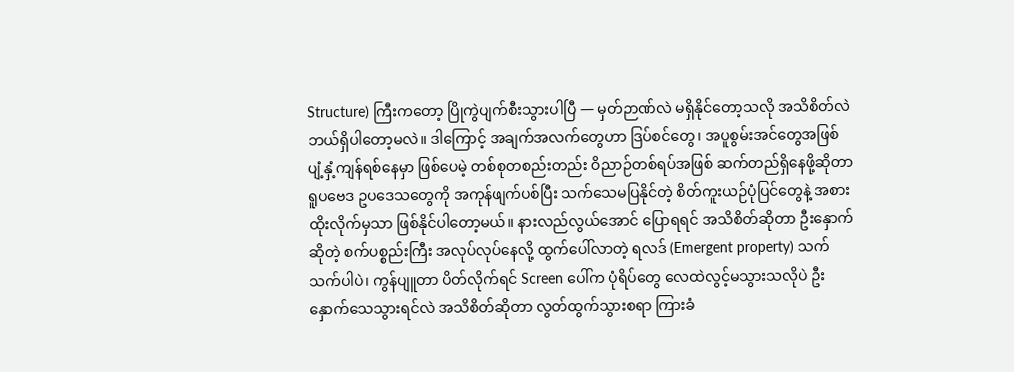Structure) ကြီးကတော့ ပြိုကွဲပျက်စီးသွားပါပြီ — မှတ်ဉာဏ်လဲ မရှိနိုင်တော့သလို အသိစိတ်လဲ ဘယ်ရှိပါတော့မလဲ။ ဒါကြောင့် အချက်အလက်တွေဟာ ဒြပ်စင်တွေ၊ အပူစွမ်းအင်တွေအဖြစ် ပျံ့နှံ့ကျန်ရစ်နေမှာ ဖြစ်ပေမဲ့ တစ်စုတစည်းတည်း ဝိညာဉ်တစ်ရပ်အဖြစ် ဆက်တည်ရှိနေဖို့ဆိုတာ ရူပဗေဒ ဥပဒေသတွေကို အကုန်ဖျက်ပစ်ပြီး သက်သေမပြနိုင်တဲ့ စိတ်ကူးယဉ်ပုံပြင်တွေနဲ့ အစားထိုးလိုက်မှသာ ဖြစ်နိုင်ပါတော့မယ်။ နားလည်လွယ်အောင် ပြောရရင် အသိစိတ်ဆိုတာ ဦးနှောက်ဆိုတဲ့ စက်ပစ္စည်းကြီး အလုပ်လုပ်နေလို့ ထွက်ပေါ်လာတဲ့ ရလဒ် (Emergent property) သက်သက်ပါပဲ၊ ကွန်ပျူတာ ပိတ်လိုက်ရင် Screen ပေါ်က ပုံရိပ်တွေ လေထဲလွင့်မသွားသလိုပဲ ဦးနှောက်သေသွားရင်လဲ အသိစိတ်ဆိုတာ လွတ်ထွက်သွားစရာ ကြားခံ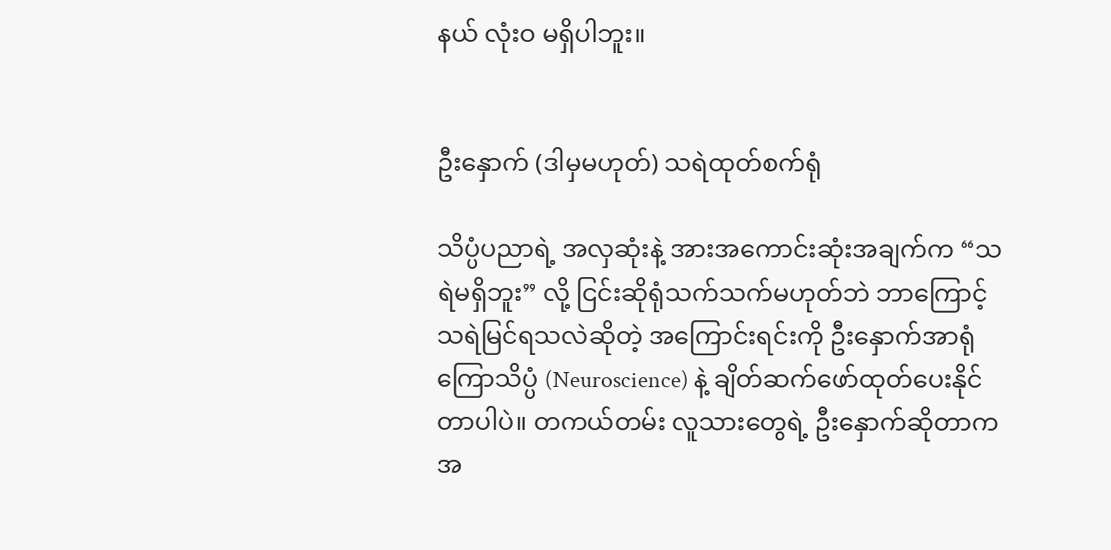နယ် လုံးဝ မရှိပါဘူး။


ဦးနှောက် (ဒါမှမဟုတ်) သရဲထုတ်စက်ရုံ

သိပ္ပံပညာရဲ့ အလှဆုံးနဲ့ အားအကောင်းဆုံးအချက်က “သရဲမရှိဘူး” လို့ ငြင်းဆိုရုံသက်သက်မဟုတ်ဘဲ ဘာကြောင့် သရဲမြင်ရသလဲဆိုတဲ့ အကြောင်းရင်းကို ဦးနှောက်အာရုံကြောသိပ္ပံ (Neuroscience) နဲ့ ချိတ်ဆက်ဖော်ထုတ်ပေးနိုင်တာပါပဲ။ တကယ်တမ်း လူသားတွေရဲ့ ဦးနှောက်ဆိုတာက အ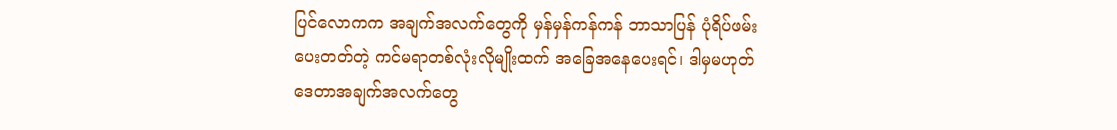ပြင်လောကက အချက်အလက်တွေကို မှန်မှန်ကန်ကန် ဘာသာပြန် ပုံရိပ်ဖမ်းပေးတတ်တဲ့ ကင်မရာတစ်လုံးလိုမျိုးထက် အခြေအနေပေးရင်၊ ဒါမှမဟုတ် ဒေတာအချက်အလက်တွေ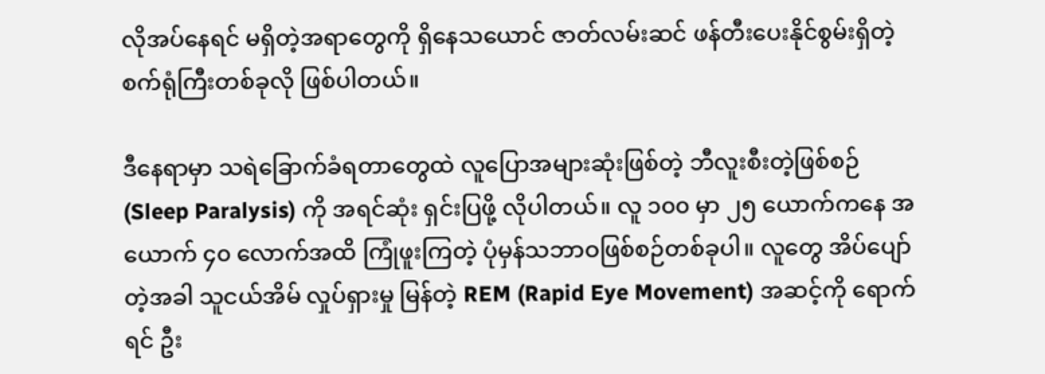လိုအပ်နေရင် မရှိတဲ့အရာတွေကို ရှိနေသယောင် ဇာတ်လမ်းဆင် ဖန်တီးပေးနိုင်စွမ်းရှိတဲ့ စက်ရုံကြီးတစ်ခုလို ဖြစ်ပါတယ်။

ဒီနေရာမှာ သရဲခြောက်ခံရတာတွေထဲ လူပြောအများဆုံးဖြစ်တဲ့ ဘီလူးစီးတဲ့ဖြစ်စဉ် (Sleep Paralysis) ကို အရင်ဆုံး ရှင်းပြဖို့ လိုပါတယ်။ လူ ၁၀၀ မှာ ၂၅ ယောက်ကနေ အယောက် ၄၀ လောက်အထိ ကြုံဖူးကြတဲ့ ပုံမှန်သဘာဝဖြစ်စဉ်တစ်ခုပါ။ လူတွေ အိပ်ပျော်တဲ့အခါ သူငယ်အိမ် လှုပ်ရှားမှု မြန်တဲ့ REM (Rapid Eye Movement) အဆင့်ကို ရောက်ရင် ဦး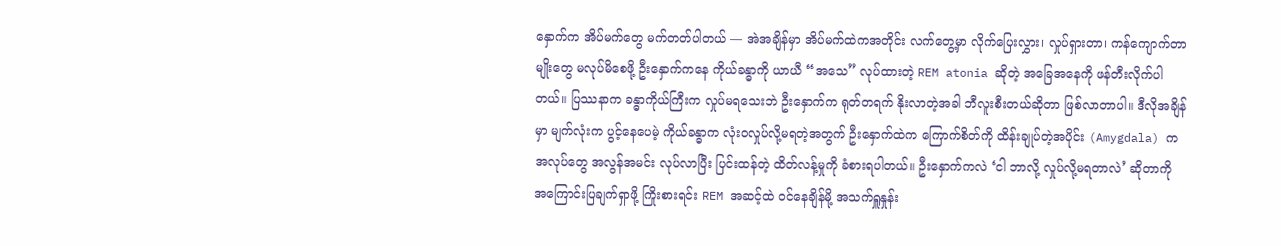နှောက်က အိပ်မက်တွေ မက်တတ်ပါတယ် — အဲအချိန်မှာ အိပ်မက်ထဲကအတိုင်း လက်တွေ့မှာ လိုက်ပြေးလွှား၊ လှုပ်ရှားတာ၊ ကန်ကျောက်တာမျိုးတွေ မလုပ်မိစေဖို့ ဦးနှောက်ကနေ ကိုယ်ခန္ဓာကို ယာယီ “အသေ” လုပ်ထားတဲ့ REM atonia ဆိုတဲ့ အခြေအနေကို ဖန်တီးလိုက်ပါတယ်။ ပြဿနာက ခန္ဓာကိုယ်ကြီးက လှုပ်မရသေးဘဲ ဦးနှောက်က ရုတ်တရက် နိုးလာတဲ့အခါ ဘီလူးစီးတယ်ဆိုတာ ဖြစ်လာတာပါ။ ဒီလိုအချိန်မှာ မျက်လုံးက ပွင့်နေပေမဲ့ ကိုယ်ခန္ဓာက လုံးဝလှုပ်လို့မရတဲ့အတွက် ဦးနှောက်ထဲက ကြောက်စိတ်ကို ထိန်းချုပ်တဲ့အပိုင်း (Amygdala) က အလုပ်တွေ အလွန်အမင်း လုပ်လာပြီး ပြင်းထန်တဲ့ ထိတ်လန့်မှုကို ခံစားရပါတယ်။ ဦးနှောက်ကလဲ ‘ငါ ဘာလို့ လှုပ်လို့မရတာလဲ’ ဆိုတာကို အကြောင်းပြချက်ရှာဖို့ ကြိုးစားရင်း REM အဆင့်ထဲ ဝင်နေချိန်မို့ အသက်ရှူနှုန်း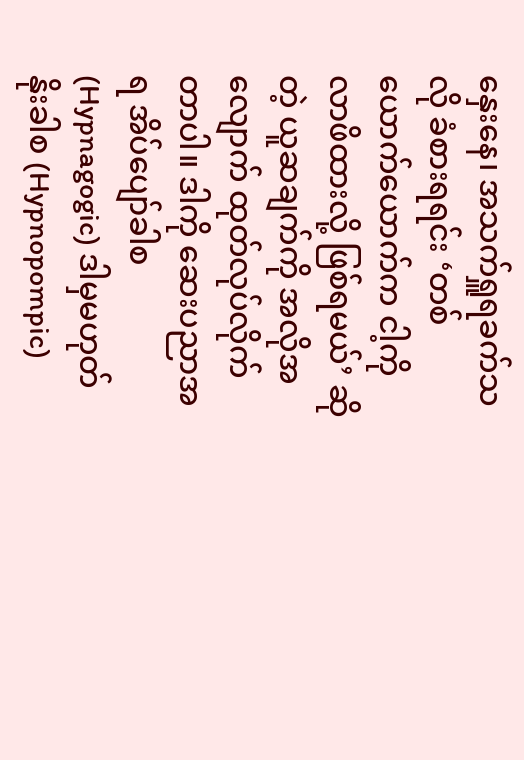နှေးနေ၊ အသက်ရှူရခက်သလို ခံစားရရင်း ‘တစ်ယောက်ယောက်က ငါ့ကို လာဖိထားလို့ ဖြစ်ရမယ်’ ဆိုတဲ့ ယူဆချက်ကို အလိုအလျောက် ထုတ်လုပ်လိုက်တာပါ။ ဒါကို ဆေးပညာအရ အိပ်ပျော်ခါစ (Hypnagogic) ဒါမှမဟုတ် နိုးခါစ (Hypnopompic)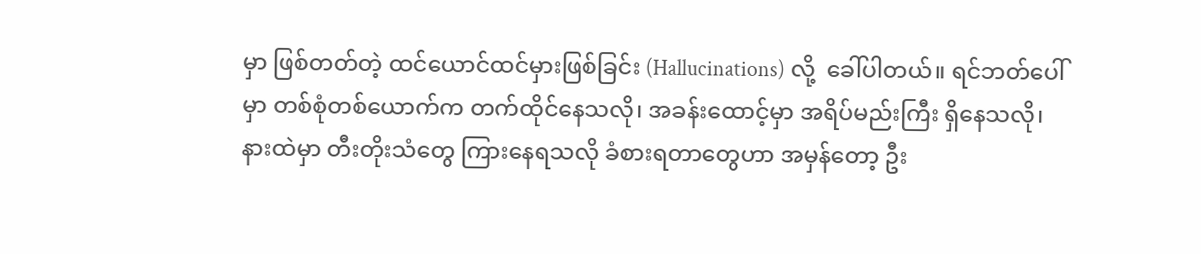မှာ ဖြစ်တတ်တဲ့ ထင်ယောင်ထင်မှားဖြစ်ခြင်း (Hallucinations) လို့  ခေါ်ပါတယ်။ ရင်ဘတ်ပေါ်မှာ တစ်စုံတစ်ယောက်က တက်ထိုင်နေသလို၊ အခန်းထောင့်မှာ အရိပ်မည်းကြီး ရှိနေသလို၊ နားထဲမှာ တီးတိုးသံတွေ ကြားနေရသလို ခံစားရတာတွေဟာ အမှန်တော့ ဦး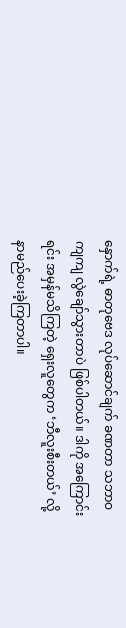နှောက်ရဲ့ ဓာတုဗေဒ လုပ်ဆောင်ချက် ခဏတာ သဘာဝကျကျ လွဲချော်သွားတာပဲ ဖြစ်ပါတယ်။ ဒါကို အကြောင်းရင်း အမှန်မသိကြတဲ့ ရှေးလူတွေက ‘ဘီလူးစီးတယ်’ လို့ နာမည်ပေးခဲ့ကြတာပါ။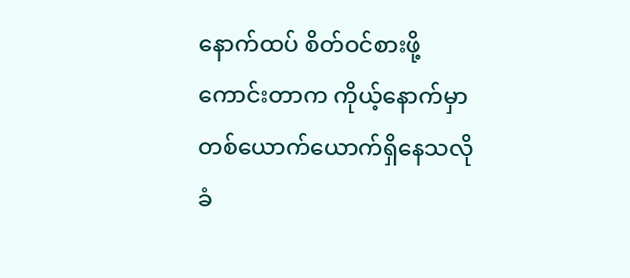နောက်ထပ် စိတ်ဝင်စားဖို့ကောင်းတာက ကိုယ့်နောက်မှာ တစ်ယောက်ယောက်ရှိနေသလို ခံ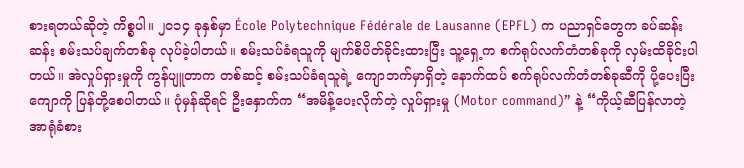စားရတယ်ဆိုတဲ့ ကိစ္စပါ။ ၂၀၁၄ ခုနှစ်မှာ École Polytechnique Fédérale de Lausanne (EPFL) က ပညာရှင်တွေက ခပ်ဆန်းဆန်း စမ်းသပ်ချက်တစ်ခု လုပ်ခဲ့ပါတယ်။ စမ်းသပ်ခံရသူကို မျက်စိပိတ်ခိုင်းထားပြီး သူ့ရှေ့က စက်ရုပ်လက်တံတစ်ခုကို လှမ်းထိခိုင်းပါတယ်။ အဲလှုပ်ရှားမှုကို ကွန်ပျူတာက တစ်ဆင့် စမ်းသပ်ခံရသူရဲ့ ကျောဘက်မှာရှိတဲ့ နောက်ထပ် စက်ရုပ်လက်တံတစ်ခုဆီကို ပို့ပေးပြီး ကျောကို ပြန်တို့စေပါတယ်။ ပုံမှန်ဆိုရင် ဦးနှောက်က “အမိန့်ပေးလိုက်တဲ့ လှုပ်ရှားမှု (Motor command)” နဲ့ “ကိုယ့်ဆီပြန်လာတဲ့ အာရုံခံစား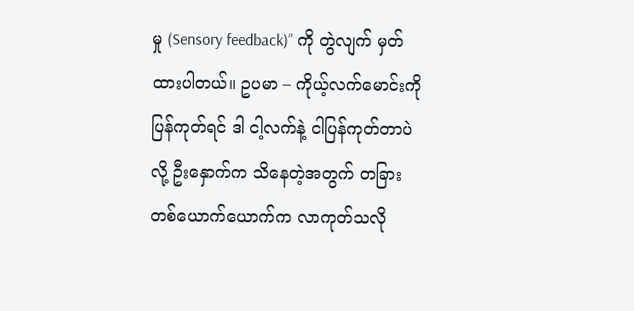မှု (Sensory feedback)” ကို တွဲလျက် မှတ်ထားပါတယ်။ ဥပမာ – ကိုယ့်လက်မောင်းကို ပြန်ကုတ်ရင် ဒါ ငါ့လက်နဲ့ ငါပြန်ကုတ်တာပဲ လို့ ဦးနှောက်က သိနေတဲ့အတွက် တခြားတစ်ယောက်ယောက်က လာကုတ်သလို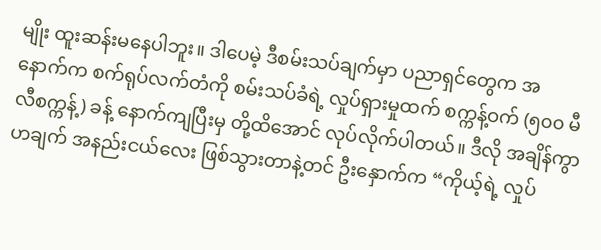မျိုး ထူးဆန်းမနေပါဘူး။ ဒါပေမဲ့ ဒီစမ်းသပ်ချက်မှာ ပညာရှင်တွေက အနောက်က စက်ရုပ်လက်တံကို စမ်းသပ်ခံရဲ့ လှုပ်ရှားမှုထက် စက္ကန့်ဝက် (၅၀၀ မီလီစက္ကန့်) ခန့် နောက်ကျပြီးမှ တို့ထိအောင် လုပ်လိုက်ပါတယ်။ ဒီလို အချိန်ကွာဟချက် အနည်းငယ်လေး ဖြစ်သွားတာနဲ့တင် ဦးနှောက်က “ကိုယ့်ရဲ့ လှုပ်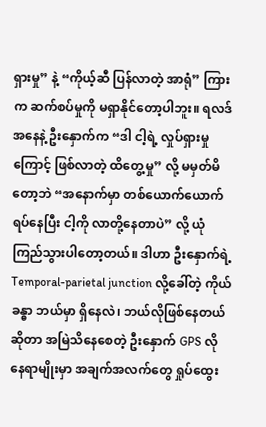ရှားမှု” နဲ့ “ကိုယ့်ဆီ ပြန်လာတဲ့ အာရုံ” ကြားက ဆက်စပ်မှုကို မရှာနိုင်တော့ပါဘူး။ ရလဒ်အနေနဲ့ ဦးနှောက်က “ဒါ ငါ့ရဲ့ လှုပ်ရှားမှုကြောင့် ဖြစ်လာတဲ့ ထိတွေ့မှု” လို့ မမှတ်မိတော့ဘဲ “အနောက်မှာ တစ်ယောက်ယောက် ရပ်နေပြီး ငါ့ကို လာတို့နေတာပဲ” လို့ ယုံကြည်သွားပါတော့တယ်။ ဒါဟာ ဦးနှောက်ရဲ့ Temporal-parietal junction လို့ခေါ်တဲ့ ကိုယ်ခန္ဓာ ဘယ်မှာ ရှိနေလဲ၊ ဘယ်လိုဖြစ်နေတယ်ဆိုတာ အမြဲသိနေစေတဲ့ ဦးနှောက် GPS လို နေရာမျိုးမှာ အချက်အလက်တွေ ရှုပ်ထွေး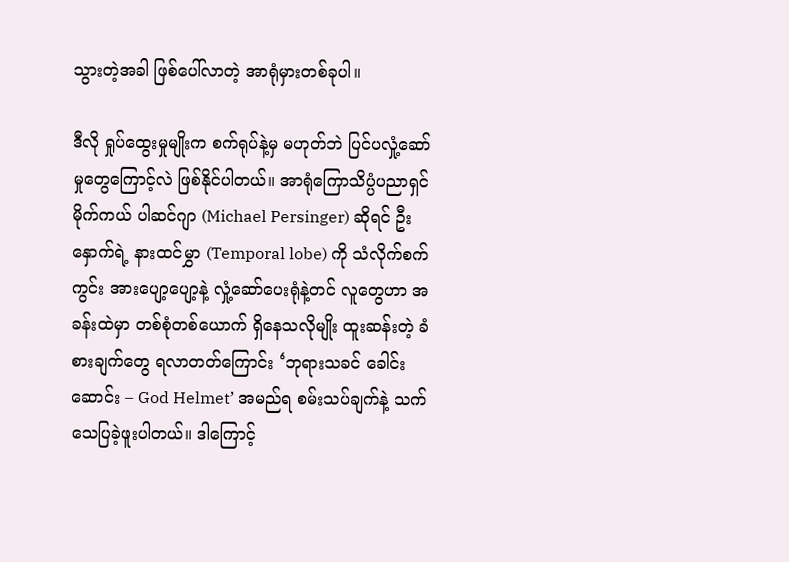သွားတဲ့အခါ ဖြစ်ပေါ်လာတဲ့ အာရုံမှားတစ်ခုပါ။

ဒီလို ရှုပ်ထွေးမှုမျိုးက စက်ရုပ်နဲ့မှ မဟုတ်ဘဲ ပြင်ပလှုံ့ဆော်မှုတွေကြောင့်လဲ ဖြစ်နိုင်ပါတယ်။ အာရုံကြောသိပ္ပံပညာရှင် မိုက်ကယ် ပါဆင်ဂျာ (Michael Persinger) ဆိုရင် ဦးနှောက်ရဲ့ နားထင်မွှာ (Temporal lobe) ကို သံလိုက်စက်ကွင်း အားပျော့ပျော့နဲ့ လှုံ့ဆော်ပေးရုံနဲ့တင် လူတွေဟာ အခန်းထဲမှာ တစ်စုံတစ်ယောက် ရှိနေသလိုမျိုး ထူးဆန်းတဲ့ ခံစားချက်တွေ ရလာတတ်ကြောင်း ‘ဘုရားသခင် ခေါင်းဆောင်း – God Helmet’ အမည်ရ စမ်းသပ်ချက်နဲ့ သက်သေပြခဲ့ဖူးပါတယ်။ ဒါကြောင့်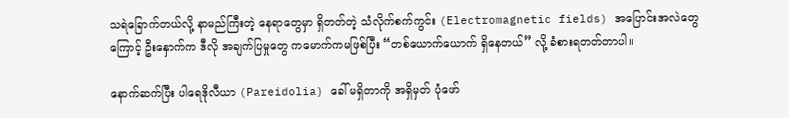သရဲခြောက်တယ်လို့ နာမည်ကြီးတဲ့ နေရာတွေမှာ ရှိတတ်တဲ့ သံလိုက်စက်ကွင်း (Electromagnetic fields) အပြောင်းအလဲတွေကြောင့် ဦးနှောက်က ဒီလို အချက်ပြမှုတွေ ကမောက်ကမဖြစ်ပြီး “တစ်ယောက်ယောက် ရှိနေတယ်” လို့ ခံစားရတတ်တာပါ။

နောက်ဆက်ပြီး ပါရေဒိုလီယာ (Pareidolia) ခေါ် မရှိတာကို အရှိမှတ် ပုံဖော်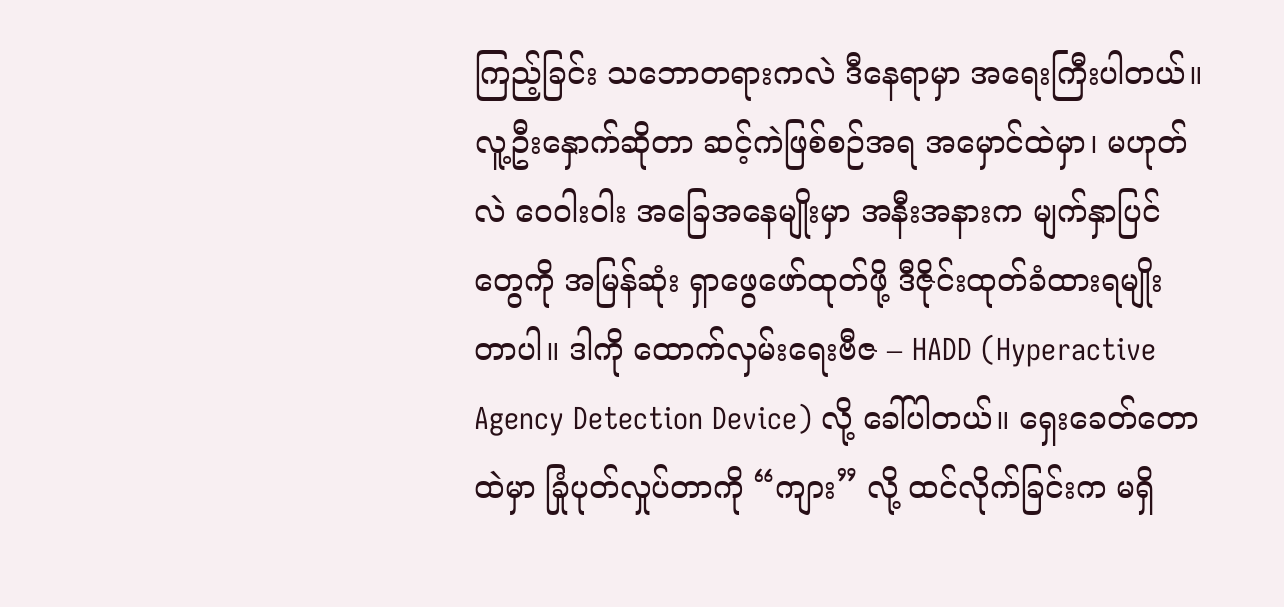ကြည့်ခြင်း သဘောတရားကလဲ ဒီနေရာမှာ အရေးကြီးပါတယ်။ လူ့ဦးနှောက်ဆိုတာ ဆင့်ကဲဖြစ်စဉ်အရ အမှောင်ထဲမှာ၊ မဟုတ်လဲ ဝေဝါးဝါး အခြေအနေမျိုးမှာ အနီးအနားက မျက်နှာပြင်တွေကို အမြန်ဆုံး ရှာဖွေဖော်ထုတ်ဖို့ ဒီဇိုင်းထုတ်ခံထားရမျိုးတာပါ။ ဒါကို ထောက်လှမ်းရေးဗီဇ – HADD (Hyperactive Agency Detection Device) လို့ ခေါ်ပါတယ်။ ရှေးခေတ်တောထဲမှာ ခြုံပုတ်လှုပ်တာကို “ကျား” လို့ ထင်လိုက်ခြင်းက မရှိ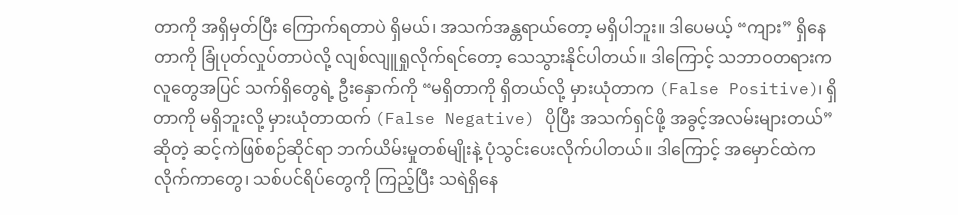တာကို အရှိမှတ်ပြီး ကြောက်ရတာပဲ ရှိမယ်၊ အသက်အန္တရာယ်တော့ မရှိပါဘူး။ ဒါပေမယ့် “ကျား” ရှိနေတာကို ခြုံပုတ်လှုပ်တာပဲလို့ လျစ်လျူရှုလိုက်ရင်တော့ သေသွားနိုင်ပါတယ်။ ဒါကြောင့် သဘာဝတရားက လူတွေအပြင် သက်ရှိတွေရဲ့ ဦးနှောက်ကို “မရှိတာကို ရှိတယ်လို့ မှားယုံတာက (False Positive)၊ ရှိတာကို မရှိဘူးလို့ မှားယုံတာထက် (False Negative) ပိုပြီး အသက်ရှင်ဖို့ အခွင့်အလမ်းများတယ်” ဆိုတဲ့ ဆင့်ကဲဖြစ်စဉ်ဆိုင်ရာ ဘက်ယိမ်းမှုတစ်မျိုးနဲ့ ပုံသွင်းပေးလိုက်ပါတယ်။ ဒါကြောင့် အမှောင်ထဲက လိုက်ကာတွေ၊ သစ်ပင်ရိပ်တွေကို ကြည့်ပြီး သရဲရှိနေ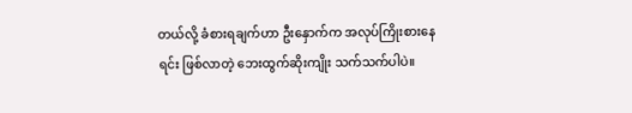တယ်လို့ ခံစားရချက်ဟာ ဦးနှောက်က အလုပ်ကြိုးစားနေရင်း ဖြစ်လာတဲ့ ဘေးထွက်ဆိုးကျိုး သက်သက်ပါပဲ။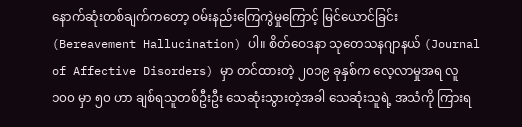နောက်ဆုံးတစ်ချက်ကတော့ ဝမ်းနည်းကြေကွဲမှုကြောင့် မြင်ယောင်ခြင်း (Bereavement Hallucination) ပါ။ စိတ်ဝေဒနာ သုတေသနဂျာနယ် (Journal of Affective Disorders) မှာ တင်ထားတဲ့ ၂၀၁၉ ခုနှစ်က လေ့လာမှုအရ လူ ၁၀၀ မှာ ၅၀ ဟာ ချစ်ရသူတစ်ဦးဦး သေဆုံးသွားတဲ့အခါ သေဆုံးသူရဲ့ အသံကို ကြားရ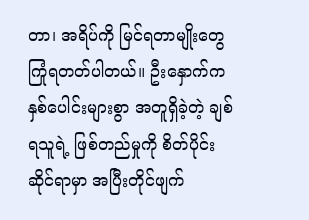တာ၊ အရိပ်ကို မြင်ရတာမျိုးတွေ ကြုံရတတ်ပါတယ်။ ဦးနှောက်က နှစ်ပေါင်းများစွာ အတူရှိခဲ့တဲ့ ချစ်ရသူရဲ့ ဖြစ်တည်မှုကို စိတ်ပိုင်းဆိုင်ရာမှာ အပြီးတိုင်ဖျက်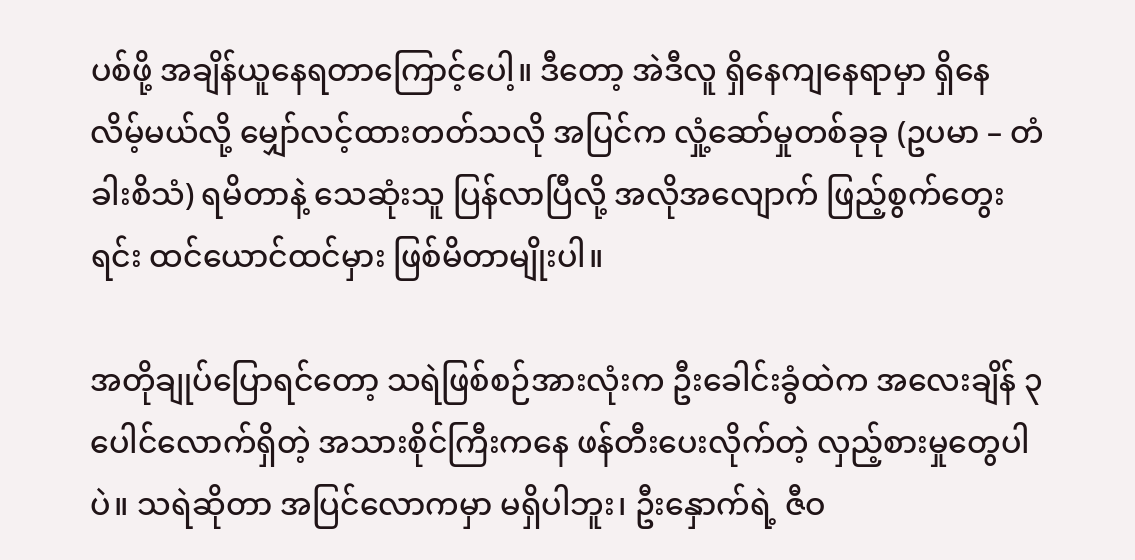ပစ်ဖို့ အချိန်ယူနေရတာကြောင့်ပေါ့။ ဒီတော့ အဲဒီလူ ရှိနေကျနေရာမှာ ရှိနေလိမ့်မယ်လို့ မျှော်လင့်ထားတတ်သလို အပြင်က လှုံ့ဆော်မှုတစ်ခုခု (ဥပမာ – တံခါးစိသံ) ရမိတာနဲ့ သေဆုံးသူ ပြန်လာပြီလို့ အလိုအလျောက် ဖြည့်စွက်တွေးရင်း ထင်ယောင်ထင်မှား ဖြစ်မိတာမျိုးပါ။

အတိုချုပ်ပြောရင်တော့ သရဲဖြစ်စဉ်အားလုံးက ဦးခေါင်းခွံထဲက အလေးချိန် ၃ ပေါင်လောက်ရှိတဲ့ အသားစိုင်ကြီးကနေ ဖန်တီးပေးလိုက်တဲ့ လှည့်စားမှုတွေပါပဲ။ သရဲဆိုတာ အပြင်လောကမှာ မရှိပါဘူး၊ ဦးနှောက်ရဲ့ ဇီဝ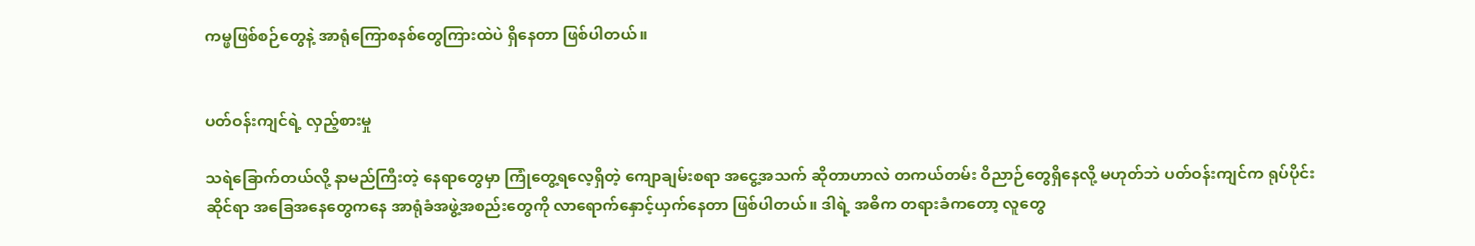ကမ္ဖဖြစ်စဉ်တွေနဲ့ အာရုံကြောစနစ်တွေကြားထဲပဲ ရှိနေတာ ဖြစ်ပါတယ်။


ပတ်ဝန်းကျင်ရဲ့ လှည့်စားမှု

သရဲခြောက်တယ်လို့ နာမည်ကြီးတဲ့ နေရာတွေမှာ ကြုံတွေ့ရလေ့ရှိတဲ့ ကျောချမ်းစရာ အငွေ့အသက် ဆိုတာဟာလဲ တကယ်တမ်း ဝိညာဉ်တွေရှိနေလို့ မဟုတ်ဘဲ ပတ်ဝန်းကျင်က ရုပ်ပိုင်းဆိုင်ရာ အခြေအနေတွေကနေ အာရုံခံအဖွဲ့အစည်းတွေကို လာရောက်နှောင့်ယှက်နေတာ ဖြစ်ပါတယ်။ ဒါရဲ့ အဓိက တရားခံကတော့ လူတွေ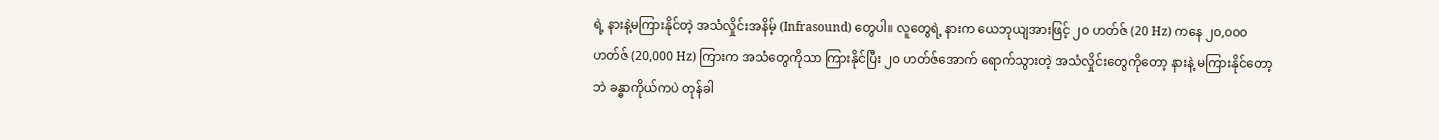ရဲ့ နားနဲ့မကြားနိုင်တဲ့ အသံလှိုင်းအနိမ့် (Infrasound) တွေပါ။ လူတွေရဲ့ နားက ယေဘုယျအားဖြင့် ၂၀ ဟတ်ဇ် (20 Hz) ကနေ ၂၀,၀၀၀ ဟတ်ဇ် (20,000 Hz) ကြားက အသံတွေကိုသာ ကြားနိုင်ပြီး ၂၀ ဟတ်ဇ်အောက် ရောက်သွားတဲ့ အသံလှိုင်းတွေကိုတော့ နားနဲ့ မကြားနိုင်တော့ဘဲ ခန္ဓာကိုယ်ကပဲ တုန်ခါ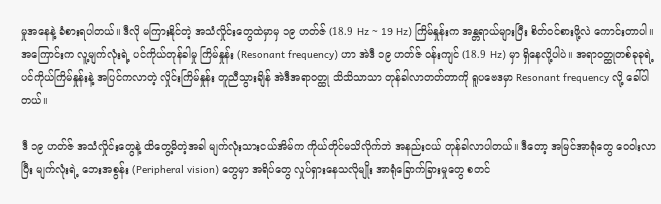မှုအနေနဲ့ ခံစားရပါတယ်။ ဒီလို မကြားနိုင်တဲ့ အသံလှိုင်းတွေထဲမှာမှ ၁၉ ဟတ်ဇ် (18.9 Hz ~ 19 Hz) ကြိမ်နှုန်းက အန္တရာယ်များပြီး စိတ်ဝင်စားဖို့လဲ ကောင်းတာပါ။ အကြောင်းက လူ့မျက်လုံးရဲ့ ပင်ကိုယ်တုန်ခါမှု ကြိမ်နှုန်း (Resonant frequency) ဟာ အဲဒီ ၁၉ ဟတ်ဇ် ဝန်းကျင် (18.9 Hz) မှာ ရှိနေလို့ပါပဲ။ အရာဝတ္ထုတစ်ခုခုရဲ့ ပင်ကိုယ်ကြိမ်နှုန်းနဲ့ အပြင်ကလာတဲ့ လှိုင်းကြိမ်နှုန်း တူညီသွားချိန် အဲဒီအရာဝတ္ထု သိသိသာသာ တုန်ခါလာတတ်တာကို ရူပဗေဒမှာ Resonant frequency လို့ ခေါ်ပါတယ်။

ဒီ ၁၉ ဟတ်ဇ် အသံလှိုင်းတွေနဲ့ ထိတွေ့မိတဲ့အခါ မျက်လုံးသားငယ်အိမ်က ကိုယ်တိုင်မသိလိုက်ဘဲ အနည်းငယ် တုန်ခါလာပါတယ်။ ဒီတော့ အမြင်အာရုံတွေ ဝေဝါးလာပြီး မျက်လုံးရဲ့ ဘေးအစွန်း (Peripheral vision) တွေမှာ အရိပ်တွေ လှုပ်ရှားနေသလိုမျိုး အာရုံခြောက်ခြားမှုတွေ စတင်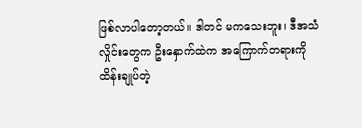ဖြစ်လာပါတော့တယ်။ ဒါတင် မကသေးဘူး၊ ဒီအသံလှိုင်းတွေက ဦးနှောက်ထဲက အကြောက်တရားကို ထိန်းချုပ်တဲ့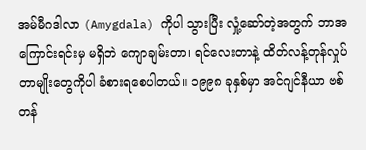အမ်မီဂဒါလာ (Amygdala) ကိုပါ သွားပြီး လှုံ့ဆော်တဲ့အတွက် ဘာအကြောင်းရင်းမှ မရှိဘဲ ကျောချမ်းတာ၊ ရင်လေးတာနဲ့ ထိတ်လန့်တုန်လှုပ်တာမျိုးတွေကိုပါ ခံစားရစေပါတယ်။ ၁၉၉၈ ခုနှစ်မှာ အင်ဂျင်နီယာ ဗစ် တန်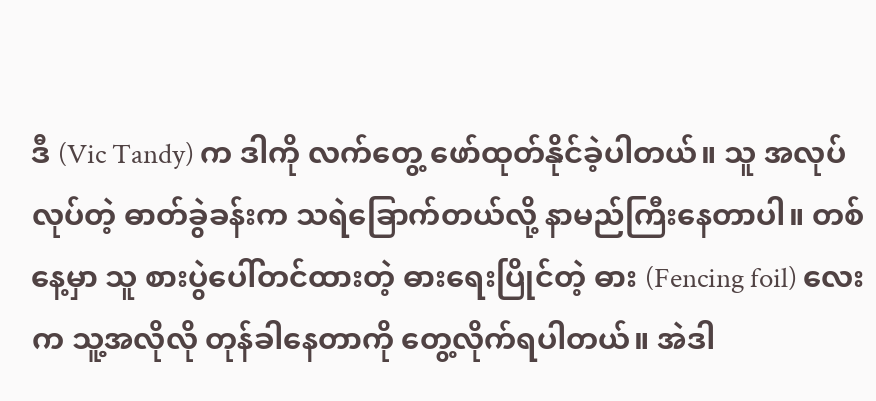ဒီ (Vic Tandy) က ဒါကို လက်တွေ့ ဖော်ထုတ်နိုင်ခဲ့ပါတယ်။ သူ အလုပ်လုပ်တဲ့ ဓာတ်ခွဲခန်းက သရဲခြောက်တယ်လို့ နာမည်ကြီးနေတာပါ။ တစ်နေ့မှာ သူ စားပွဲပေါ်တင်ထားတဲ့ ဓားရေးပြိုင်တဲ့ ဓား (Fencing foil) လေးက သူ့အလိုလို တုန်ခါနေတာကို တွေ့လိုက်ရပါတယ်။ အဲဒါ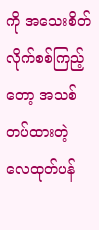ကို အသေးစိတ် လိုက်စစ်ကြည့်တော့ အသစ်တပ်ထားတဲ့ လေထုတ်ပန်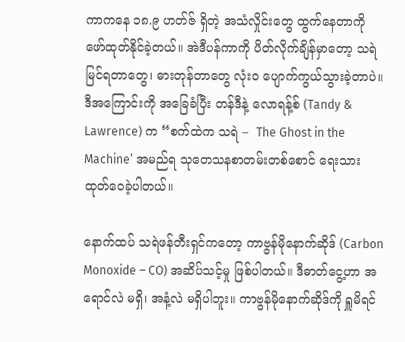ကာကနေ ၁၈.၉ ဟတ်ဇ် ရှိတဲ့ အသံလှိုင်းတွေ ထွက်နေတာကို ဖော်ထုတ်နိုင်ခဲ့တယ်။ အဲဒီပန်ကာကို ပိတ်လိုက်ချိန်မှာတော့ သရဲမြင်ရတာတွေ၊ ဓားတုန်တာတွေ လုံးဝ ပျောက်ကွယ်သွားခဲ့တာပဲ။ ဒီအကြောင်းကို အခြေခံပြီး တန်ဒီနဲ့ လောရန့်စ် (Tandy & Lawrence) က “စက်ထဲက သရဲ –  The Ghost in the Machine’ အမည်ရ သုတေသနစာတမ်းတစ်စောင် ရေးသားထုတ်ဝေခဲ့ပါတယ်။

နောက်ထပ် သရဲဖန်တီးရှင်ကတော့ ကာဗွန်မိုနောက်ဆိုဒ် (Carbon Monoxide – CO) အဆိပ်သင့်မှု ဖြစ်ပါတယ်။ ဒီဓာတ်ငွေ့ဟာ အရောင်လဲ မရှိ၊ အနံ့လဲ မရှိပါဘူး။ ကာဗွန်မိုနောက်ဆိုဒ်ကို ရှူမိရင်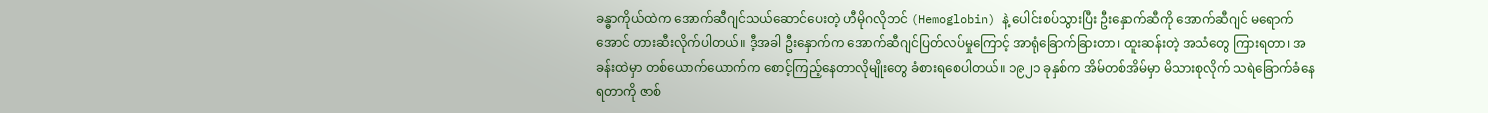ခန္ဓာကိုယ်ထဲက အောက်ဆီဂျင်သယ်ဆောင်ပေးတဲ့ ဟီမိုဂလိုဘင် (Hemoglobin) နဲ့ ပေါင်းစပ်သွားပြီး ဦးနှောက်ဆီကို အောက်ဆီဂျင် မရောက်အောင် တားဆီးလိုက်ပါတယ်။ ဒီ့အခါ ဦးနှောက်က အောက်ဆီဂျင်ပြတ်လပ်မှုကြောင့် အာရုံခြောက်ခြားတာ၊ ထူးဆန်းတဲ့ အသံတွေ ကြားရတာ၊ အခန်းထဲမှာ တစ်ယောက်ယောက်က စောင့်ကြည့်နေတာလိုမျိုးတွေ ခံစားရစေပါတယ်။ ၁၉၂၁ ခုနှစ်က အိမ်တစ်အိမ်မှာ မိသားစုလိုက် သရဲခြောက်ခံနေရတာကို ဇာစ်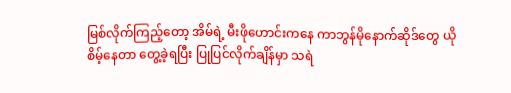မြစ်လိုက်ကြည့်တော့ အိမ်ရဲ့ မီးဖိုဟောင်းကနေ ကာဘွန်မိုနောက်ဆိုဒ်တွေ ယိုစိမ့်နေတာ တွေ့ခဲ့ရပြီး ပြုပြင်လိုက်ချိန်မှာ သရဲ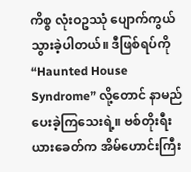ကိစ္စ လုံးဝဥဿုံ ပျောက်ကွယ်သွားခဲ့ပါတယ်။ ဒီဖြစ်ရပ်ကို “Haunted House Syndrome” လို့တောင် နာမည်ပေးခဲ့ကြသေးရဲ့။ ဗစ်တိုးရီးယားခေတ်က အိမ်ဟောင်းကြီး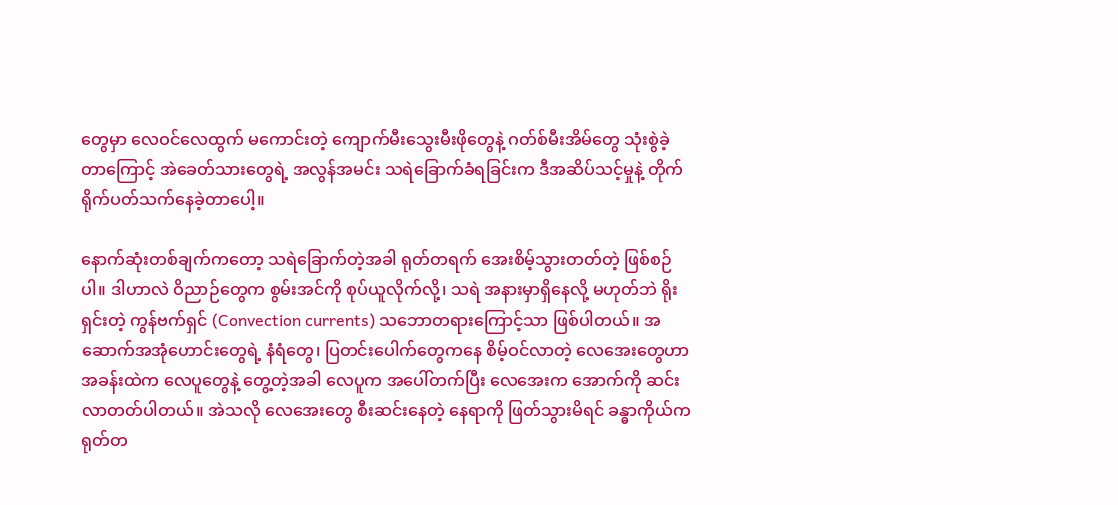တွေမှာ လေဝင်လေထွက် မကောင်းတဲ့ ကျောက်မီးသွေးမီးဖိုတွေနဲ့ ဂတ်စ်မီးအိမ်တွေ သုံးစွဲခဲ့တာကြောင့် အဲခေတ်သားတွေရဲ့ အလွန်အမင်း သရဲခြောက်ခံရခြင်းက ဒီအဆိပ်သင့်မှုနဲ့ တိုက်ရိုက်ပတ်သက်နေခဲ့တာပေါ့။

နောက်ဆုံးတစ်ချက်ကတော့ သရဲခြောက်တဲ့အခါ ရုတ်တရက် အေးစိမ့်သွားတတ်တဲ့ ဖြစ်စဉ်ပါ။ ဒါဟာလဲ ဝိညာဉ်တွေက စွမ်းအင်ကို စုပ်ယူလိုက်လို့၊ သရဲ အနားမှာရှိနေလို့ မဟုတ်ဘဲ ရိုးရှင်းတဲ့ ကွန်ဗက်ရှင် (Convection currents) သဘောတရားကြောင့်သာ ဖြစ်ပါတယ်။ အဆောက်အအုံဟောင်းတွေရဲ့ နံရံတွေ၊ ပြတင်းပေါက်တွေကနေ စိမ့်ဝင်လာတဲ့ လေအေးတွေဟာ အခန်းထဲက လေပူတွေနဲ့ တွေ့တဲ့အခါ လေပူက အပေါ်တက်ပြီး လေအေးက အောက်ကို ဆင်းလာတတ်ပါတယ်။ အဲသလို လေအေးတွေ စီးဆင်းနေတဲ့ နေရာကို ဖြတ်သွားမိရင် ခန္ဓာကိုယ်က ရုတ်တ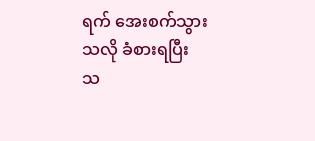ရက် အေးစက်သွားသလို ခံစားရပြီး သ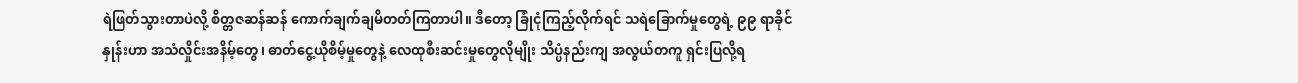ရဲဖြတ်သွားတာပဲလို့ စိတ္တဇဆန်ဆန် ကောက်ချက်ချမိတတ်ကြတာပါ။ ဒီတော့ ခြုံငုံကြည့်လိုက်ရင် သရဲခြောက်မှုတွေရဲ့ ၉၉ ရာခိုင်နှုန်းဟာ အသံလှိုင်းအနိမ့်တွေ၊ ဓာတ်ငွေ့ယိုစိမ့်မှုတွေနဲ့ လေထုစီးဆင်းမှုတွေလိုမျိုး သိပ္ပံနည်းကျ အလွယ်တကူ ရှင်းပြလို့ရ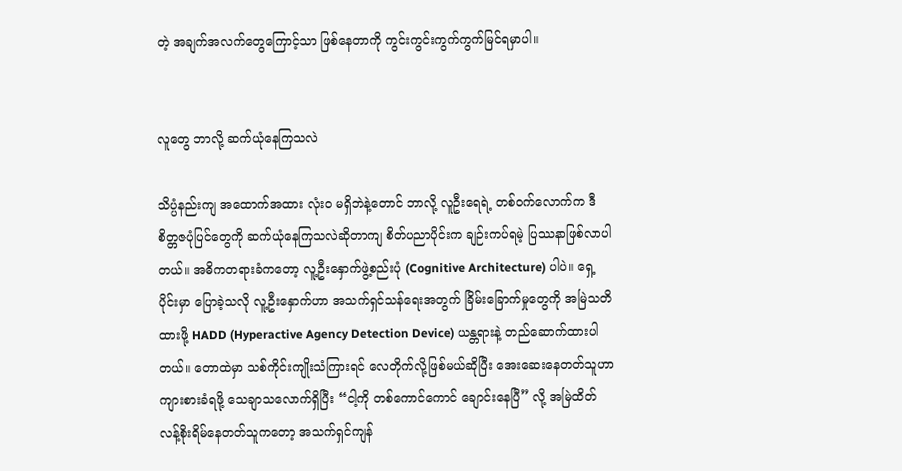တဲ့ အချက်အလက်တွေကြောင့်သာ ဖြစ်နေတာကို ကွင်းကွင်းကွက်ကွက်မြင်ရမှာပါ။


လူတွေ ဘာလို့ ဆက်ယုံနေကြသလဲ

သိပ္ပံနည်းကျ အထောက်အထား လုံးဝ မရှိဘဲနဲ့တောင် ဘာလို့ လူဦးရေရဲ့ တစ်ဝက်လောက်က ဒီစိတ္တဇပုံပြင်တွေကို ဆက်ယုံနေကြသလဲဆိုတာကျ စိတ်ပညာပိုင်းက ချဉ်းကပ်ရမဲ့ ပြဿနာဖြစ်လာပါတယ်။ အဓိကတရားခံကတော့ လူ့ဦးနှောက်ဖွဲ့စည်းပုံ (Cognitive Architecture) ပါပဲ။ ရှေ့ပိုင်းမှာ ပြောခဲ့သလို လူ့ဦးနှောက်ဟာ အသက်ရှင်သန်ရေးအတွက် ခြိမ်းခြောက်မှုတွေကို အမြဲသတိထားဖို့ HADD (Hyperactive Agency Detection Device) ယန္တရားနဲ့ တည်ဆောက်ထားပါတယ်။ တောထဲမှာ သစ်ကိုင်းကျိုးသံကြားရင် လေတိုက်လို့ဖြစ်မယ်ဆိုပြီး အေးဆေးနေတတ်သူဟာ ကျားစားခံရဖို့ သေချာသလောက်ရှိပြီး “ငါ့ကို တစ်ကောင်ကောင် ချောင်းနေပြီ” လို့ အမြဲထိတ်လန့်စိုးရိမ်နေတတ်သူကတော့ အသက်ရှင်ကျန်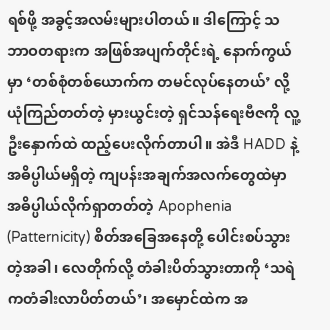ရစ်ဖို့ အခွင့်အလမ်းများပါတယ်။ ဒါကြောင့် သဘာဝတရားက အဖြစ်အပျက်တိုင်းရဲ့ နောက်ကွယ်မှာ ‘တစ်စုံတစ်ယောက်က တမင်လုပ်နေတယ်’ လို့ ယုံကြည်တတ်တဲ့ မှားယွင်းတဲ့ ရှင်သန်ရေးဗီဇကို လူ့ဦးနှောက်ထဲ ထည့်ပေးလိုက်တာပါ။ အဲဒီ HADD နဲ့ အဓိပ္ပါယ်မရှိတဲ့ ကျပန်းအချက်အလက်တွေထဲမှာ အဓိပ္ပါယ်လိုက်ရှာတတ်တဲ့ Apophenia (Patternicity) စိတ်အခြေအနေတို့ ပေါင်းစပ်သွားတဲ့အခါ၊ လေတိုက်လို့ တံခါးပိတ်သွားတာကို ‘သရဲကတံခါးလာပိတ်တယ်’၊ အမှောင်ထဲက အ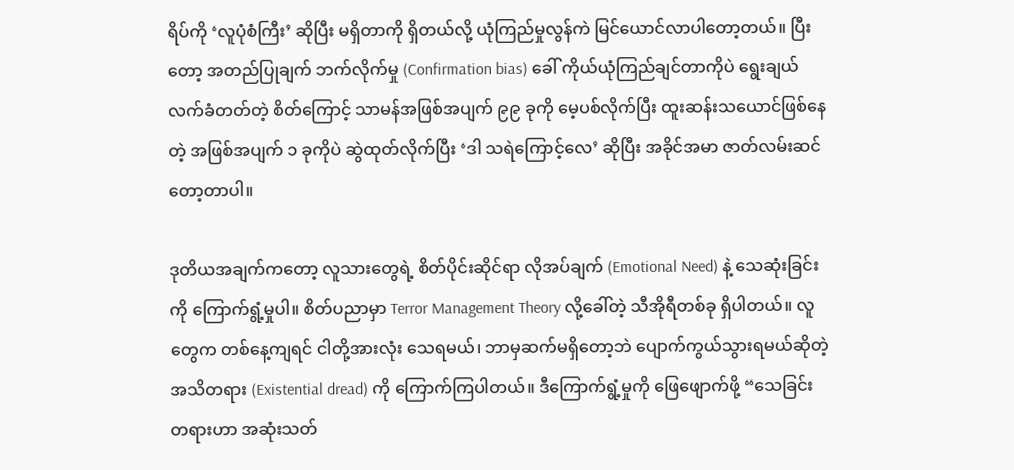ရိပ်ကို ‘လူပုံစံကြီး’ ဆိုပြီး မရှိတာကို ရှိတယ်လို့ ယုံကြည်မှုလွန်ကဲ မြင်ယောင်လာပါတော့တယ်။ ပြီးတော့ အတည်ပြုချက် ဘက်လိုက်မှု (Confirmation bias) ခေါ် ကိုယ်ယုံကြည်ချင်တာကိုပဲ ရွေးချယ်လက်ခံတတ်တဲ့ စိတ်ကြောင့် သာမန်အဖြစ်အပျက် ၉၉ ခုကို မေ့ပစ်လိုက်ပြီး ထူးဆန်းသယောင်ဖြစ်နေတဲ့ အဖြစ်အပျက် ၁ ခုကိုပဲ ဆွဲထုတ်လိုက်ပြီး ‘ဒါ သရဲကြောင့်လေ’ ဆိုပြီး အခိုင်အမာ ဇာတ်လမ်းဆင်တော့တာပါ။

ဒုတိယအချက်ကတော့ လူသားတွေရဲ့ စိတ်ပိုင်းဆိုင်ရာ လိုအပ်ချက် (Emotional Need) နဲ့ သေဆုံးခြင်းကို ကြောက်ရွံ့မှုပါ။ စိတ်ပညာမှာ Terror Management Theory လို့ခေါ်တဲ့ သီအိုရီတစ်ခု ရှိပါတယ်။ လူတွေက တစ်နေ့ကျရင် ငါတို့အားလုံး သေရမယ်၊ ဘာမှဆက်မရှိတော့ဘဲ ပျောက်ကွယ်သွားရမယ်ဆိုတဲ့ အသိတရား (Existential dread) ကို ကြောက်ကြပါတယ်။ ဒီကြောက်ရွံ့မှုကို ဖြေဖျောက်ဖို့ “သေခြင်းတရားဟာ အဆုံးသတ်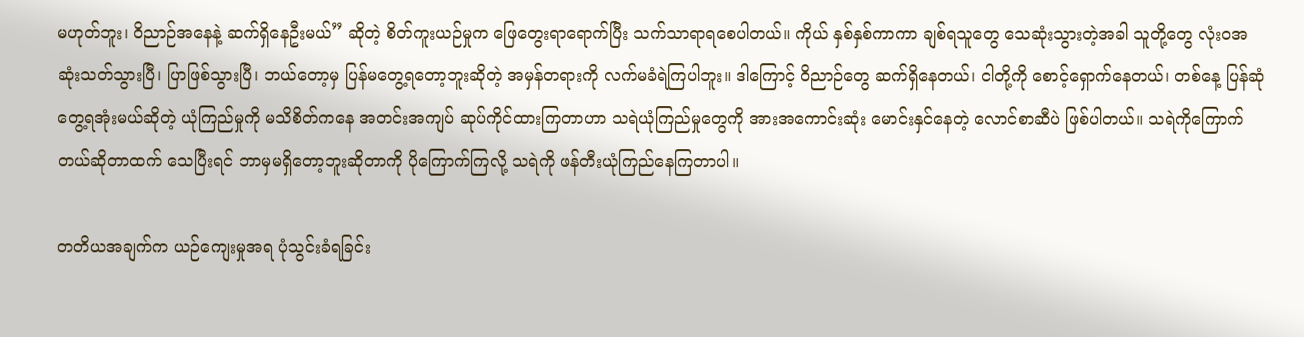မဟုတ်ဘူး၊ ဝိညာဉ်အနေနဲ့ ဆက်ရှိနေဦးမယ်” ဆိုတဲ့ စိတ်ကူးယဉ်မှုက ဖြေတွေးရာရောက်ပြီး သက်သာရာရစေပါတယ်။ ကိုယ် နှစ်နှစ်ကာကာ ချစ်ရသူတွေ သေဆုံးသွားတဲ့အခါ သူတို့တွေ လုံးဝအဆုံးသတ်သွားပြီ၊ ပြာဖြစ်သွားပြီ၊ ဘယ်တော့မှ ပြန်မတွေ့ရတော့ဘူးဆိုတဲ့ အမှန်တရားကို လက်မခံရဲကြပါဘူး။ ဒါကြောင့် ဝိညာဉ်တွေ ဆက်ရှိနေတယ်၊ ငါတို့ကို စောင့်ရှောက်နေတယ်၊ တစ်နေ့ ပြန်ဆုံတွေ့ရအုံးမယ်ဆိုတဲ့ ယုံကြည်မှုကို မသိစိတ်ကနေ အတင်းအကျပ် ဆုပ်ကိုင်ထားကြတာဟာ သရဲယုံကြည်မှုတွေကို အားအကောင်းဆုံး မောင်းနှင်နေတဲ့ လောင်စာဆီပဲ ဖြစ်ပါတယ်။ သရဲကိုကြောက်တယ်ဆိုတာထက် သေပြီးရင် ဘာမှမရှိတော့ဘူးဆိုတာကို ပိုကြောက်ကြလို့ သရဲကို ဖန်တီးယုံကြည်နေကြတာပါ။

တတိယအချက်က ယဉ်ကျေးမှုအရ ပုံသွင်းခံရခြင်း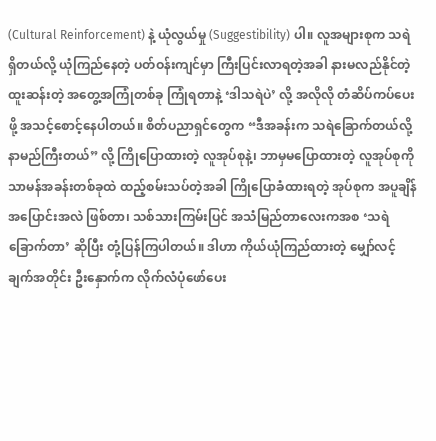(Cultural Reinforcement) နဲ့ ယုံလွယ်မှု (Suggestibility) ပါ။ လူအများစုက သရဲရှိတယ်လို့ ယုံကြည်နေတဲ့ ပတ်ဝန်းကျင်မှာ ကြီးပြင်းလာရတဲ့အခါ နားမလည်နိုင်တဲ့ ထူးဆန်းတဲ့ အတွေ့အကြုံတစ်ခု ကြုံရတာနဲ့ ‘ဒါသရဲပဲ’ လို့ အလိုလို တံဆိပ်ကပ်ပေးဖို့ အသင့်စောင့်နေပါတယ်။ စိတ်ပညာရှင်တွေက “ဒီအခန်းက သရဲခြောက်တယ်လို့ နာမည်ကြီးတယ်” လို့ ကြိုပြောထားတဲ့ လူအုပ်စုနဲ့၊ ဘာမှမပြောထားတဲ့ လူအုပ်စုကို သာမန်အခန်းတစ်ခုထဲ ထည့်စမ်းသပ်တဲ့အခါ ကြိုပြောခံထားရတဲ့ အုပ်စုက အပူချိန် အပြောင်းအလဲ ဖြစ်တာ၊ သစ်သားကြမ်းပြင် အသံမြည်တာလေးကအစ ‘သရဲခြောက်တာ’ ဆိုပြီး တုံ့ပြန်ကြပါတယ်။ ဒါဟာ ကိုယ်ယုံကြည်ထားတဲ့ မျှော်လင့်ချက်အတိုင်း ဦးနှောက်က လိုက်လံပုံဖော်ပေး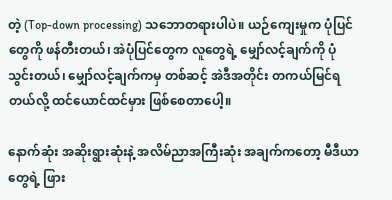တဲ့ (Top-down processing) သဘောတရားပါပဲ။ ယဉ်ကျေးမှုက ပုံပြင်တွေကို ဖန်တီးတယ်၊ အဲပုံပြင်တွေက လူတွေရဲ့ မျှော်လင့်ချက်ကို ပုံသွင်းတယ်၊ မျှော်လင့်ချက်ကမှ တစ်ဆင့် အဲဒီအတိုင်း တကယ်မြင်ရတယ်လို့ ထင်ယောင်ထင်မှား ဖြစ်စေတာပေါ့။

နောက်ဆုံး အဆိုးရွားဆုံးနဲ့ အလိမ်ညာအကြီးဆုံး အချက်ကတော့ မီဒီယာတွေရဲ့ ဖြား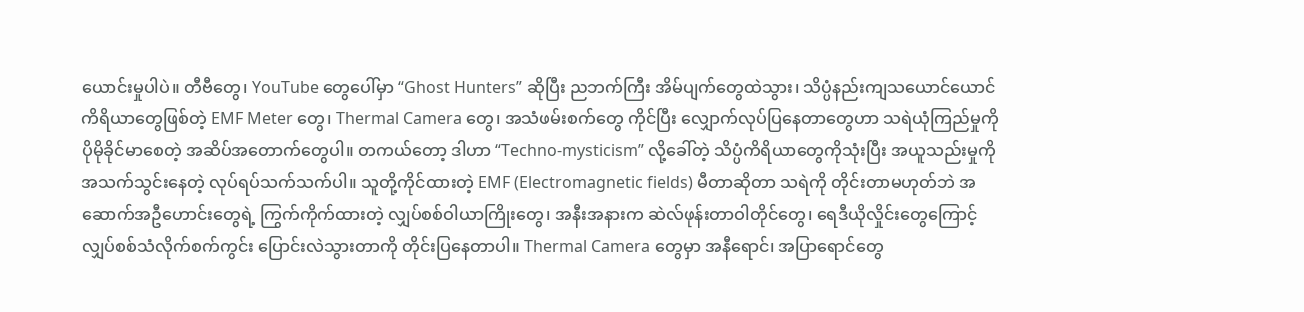ယောင်းမှုပါပဲ။ တီဗီတွေ၊ YouTube တွေပေါ်မှာ “Ghost Hunters” ဆိုပြီး ညဘက်ကြီး အိမ်ပျက်တွေထဲသွား၊ သိပ္ပံနည်းကျသယောင်ယောင် ကိရိယာတွေဖြစ်တဲ့ EMF Meter တွေ၊ Thermal Camera တွေ၊ အသံဖမ်းစက်တွေ ကိုင်ပြီး လျှောက်လုပ်ပြနေတာတွေဟာ သရဲယုံကြည်မှုကို ပိုမိုခိုင်မာစေတဲ့ အဆိပ်အတောက်တွေပါ။ တကယ်တော့ ဒါဟာ “Techno-mysticism” လို့ခေါ်တဲ့ သိပ္ပံကိရိယာတွေကိုသုံးပြီး အယူသည်းမှုကို အသက်သွင်းနေတဲ့ လုပ်ရပ်သက်သက်ပါ။ သူတို့ကိုင်ထားတဲ့ EMF (Electromagnetic fields) မီတာဆိုတာ သရဲကို တိုင်းတာမဟုတ်ဘဲ အဆောက်အဦဟောင်းတွေရဲ့ ကြွက်ကိုက်ထားတဲ့ လျှပ်စစ်ဝါယာကြိုးတွေ၊ အနီးအနားက ဆဲလ်ဖုန်းတာဝါတိုင်တွေ၊ ရေဒီယိုလှိုင်းတွေကြောင့် လျှပ်စစ်သံလိုက်စက်ကွင်း ပြောင်းလဲသွားတာကို တိုင်းပြနေတာပါ။ Thermal Camera တွေမှာ အနီရောင်၊ အပြာရောင်တွေ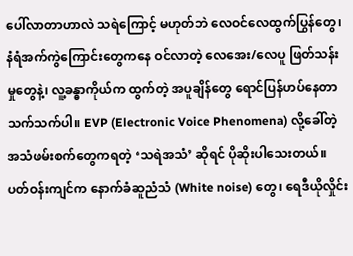ပေါ်လာတာဟာလဲ သရဲကြောင့် မဟုတ်ဘဲ လေဝင်လေထွက်ပြွန်တွေ၊ နံရံအက်ကွဲကြောင်းတွေကနေ ဝင်လာတဲ့ လေအေး/လေပူ ဖြတ်သန်းမှုတွေနဲ့၊ လူ့ခန္ဓာကိုယ်က ထွက်တဲ့ အပူချိန်တွေ ရောင်ပြန်ဟပ်နေတာ သက်သက်ပါ။ EVP (Electronic Voice Phenomena) လို့ခေါ်တဲ့ အသံဖမ်းစက်တွေကရတဲ့ ‘သရဲအသံ’ ဆိုရင် ပိုဆိုးပါသေးတယ်။ ပတ်ဝန်းကျင်က နောက်ခံဆူညံသံ (White noise) တွေ၊ ရေဒီယိုလှိုင်း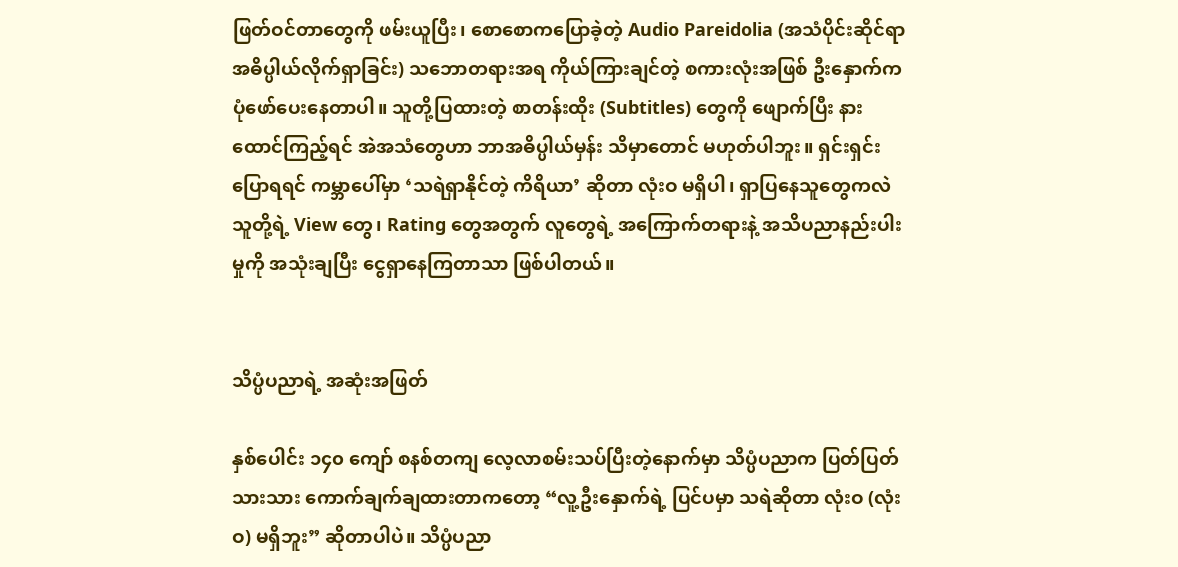ဖြတ်ဝင်တာတွေကို ဖမ်းယူပြီး၊ စောစောကပြောခဲ့တဲ့ Audio Pareidolia (အသံပိုင်းဆိုင်ရာ အဓိပ္ပါယ်လိုက်ရှာခြင်း) သဘောတရားအရ ကိုယ်ကြားချင်တဲ့ စကားလုံးအဖြစ် ဦးနှောက်က ပုံဖော်ပေးနေတာပါ။ သူတို့ပြထားတဲ့ စာတန်းထိုး (Subtitles) တွေကို ဖျောက်ပြီး နားထောင်ကြည့်ရင် အဲအသံတွေဟာ ဘာအဓိပ္ပါယ်မှန်း သိမှာတောင် မဟုတ်ပါဘူး။ ရှင်းရှင်းပြောရရင် ကမ္ဘာပေါ်မှာ ‘သရဲရှာနိုင်တဲ့ ကိရိယာ’ ဆိုတာ လုံးဝ မရှိပါ၊ ရှာပြနေသူတွေကလဲ သူတို့ရဲ့ View တွေ၊ Rating တွေအတွက် လူတွေရဲ့ အကြောက်တရားနဲ့ အသိပညာနည်းပါးမှုကို အသုံးချပြီး ငွေရှာနေကြတာသာ ဖြစ်ပါတယ်။


သိပ္ပံပညာရဲ့ အဆုံးအဖြတ်

နှစ်ပေါင်း ၁၄၀ ကျော် စနစ်တကျ လေ့လာစမ်းသပ်ပြီးတဲ့နောက်မှာ သိပ္ပံပညာက ပြတ်ပြတ်သားသား ကောက်ချက်ချထားတာကတော့ “လူ့ဦးနှောက်ရဲ့ ပြင်ပမှာ သရဲဆိုတာ လုံးဝ (လုံးဝ) မရှိဘူး” ဆိုတာပါပဲ။ သိပ္ပံပညာ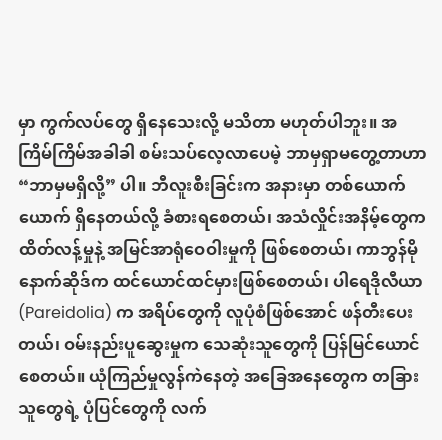မှာ ကွက်လပ်တွေ ရှိနေသေးလို့ မသိတာ မဟုတ်ပါဘူး။ အကြိမ်ကြိမ်အခါခါ စမ်းသပ်လေ့လာပေမဲ့ ဘာမှရှာမတွေ့တာဟာ “ဘာမှမရှိလို့” ပါ။ ဘီလူးစီးခြင်းက အနားမှာ တစ်ယောက်ယောက် ရှိနေတယ်လို့ ခံစားရစေတယ်၊ အသံလှိုင်းအနိမ့်တွေက ထိတ်လန့်မှုနဲ့ အမြင်အာရုံဝေဝါးမှုကို ဖြစ်စေတယ်၊ ကာဘွန်မိုနောက်ဆိုဒ်က ထင်ယောင်ထင်မှားဖြစ်စေတယ်၊ ပါရေဒိုလီယာ (Pareidolia) က အရိပ်တွေကို လူပုံစံဖြစ်အောင် ဖန်တီးပေးတယ်၊ ဝမ်းနည်းပူဆွေးမှုက သေဆုံးသူတွေကို ပြန်မြင်ယောင်စေတယ်။ ယုံကြည်မှုလွန်ကဲနေတဲ့ အခြေအနေတွေက တခြားသူတွေရဲ့ ပုံပြင်တွေကို လက်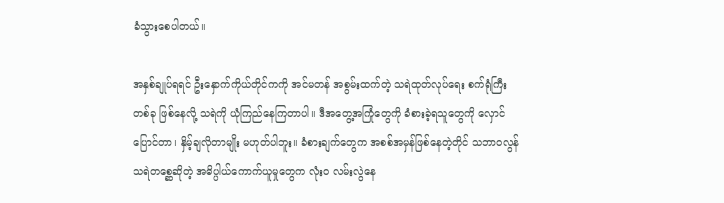ခံသွားစေပါတယ်။

အနှစ်ချုပ်ရရင် ဦးနှောက်ကိုယ်တိုင်ကကို အင်မတန် အစွမ်းထက်တဲ့ သရဲထုတ်လုပ်ရေး စက်ရုံကြီးတစ်ခု ဖြစ်နေလို့ သရဲကို ယုံကြည်နေကြတာပါ။ ဒီအတွေ့အကြုံတွေကို ခံစားခဲ့ရသူတွေကို လှောင်ပြောင်တာ၊ နှိမ့်ချလိုတာမျိုး မဟုတ်ပါဘူး။ ခံစားချက်တွေက အစစ်အမှန်ဖြစ်နေတဲ့တိုင် သဘာဝလွန် သရဲတစ္ဆေဆိုတဲ့ အဓိပ္ပါယ်ကောက်ယူမှုတွေက လုံးဝ လမ်းလွဲနေ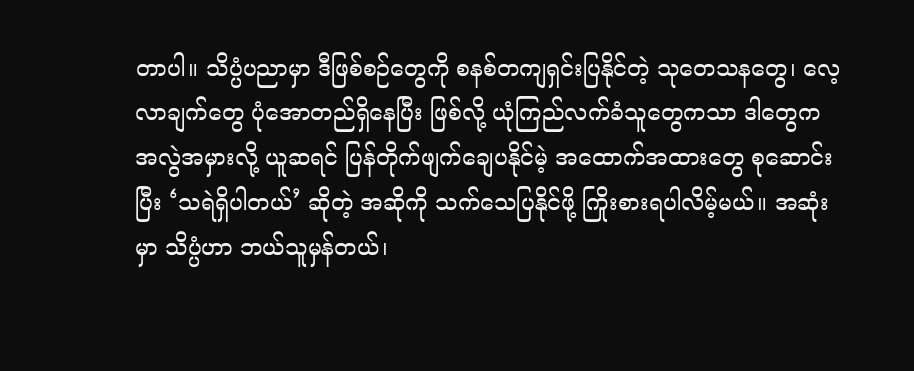တာပါ။ သိပ္ပံပညာမှာ ဒီဖြစ်စဉ်တွေကို စနစ်တကျရှင်းပြနိုင်တဲ့ သုတေသနတွေ၊ လေ့လာချက်တွေ ပုံအောတည်ရှိနေပြီး ဖြစ်လို့ ယုံကြည်လက်ခံသူတွေကသာ ဒါတွေက အလွဲအမှားလို့ ယူဆရင် ပြန်တိုက်ဖျက်ချေပနိုင်မဲ့ အထောက်အထားတွေ စုဆောင်းပြီး ‘သရဲရှိပါတယ်’ ဆိုတဲ့ အဆိုကို သက်သေပြနိုင်ဖို့ ကြိုးစားရပါလိမ့်မယ်။ အဆုံးမှာ သိပ္ပံဟာ ဘယ်သူမှန်တယ်၊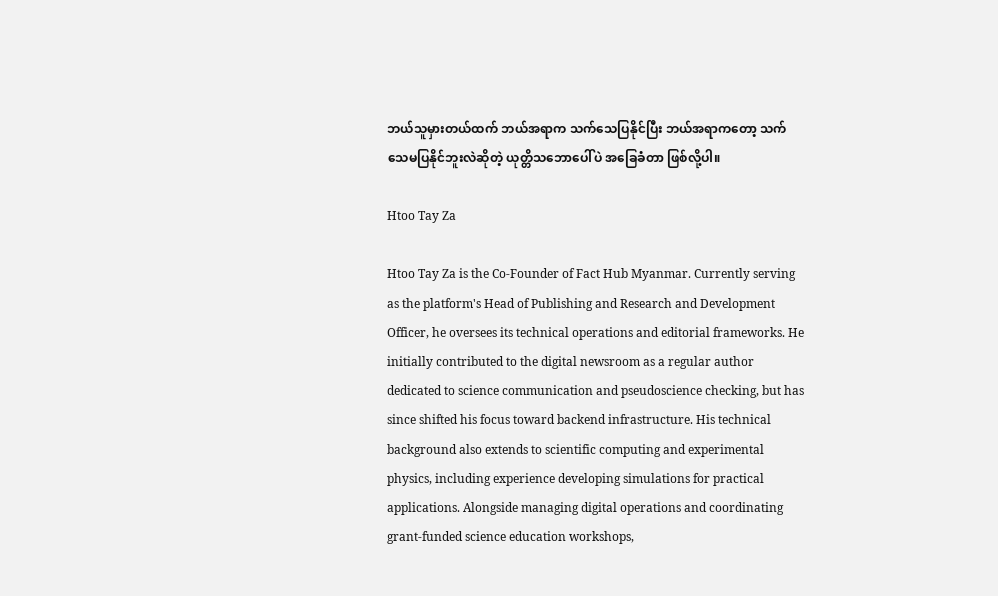ဘယ်သူမှားတယ်ထက် ဘယ်အရာက သက်သေပြနိုင်ပြီး ဘယ်အရာကတော့ သက်သေမပြနိုင်ဘူးလဲဆိုတဲ့ ယုတ္တိသဘောပေါ်ပဲ အခြေခံတာ ဖြစ်လို့ပါ။

Htoo Tay Za

Htoo Tay Za is the Co-Founder of Fact Hub Myanmar. Currently serving as the platform's Head of Publishing and Research and Development Officer, he oversees its technical operations and editorial frameworks. He initially contributed to the digital newsroom as a regular author dedicated to science communication and pseudoscience checking, but has since shifted his focus toward backend infrastructure. His technical background also extends to scientific computing and experimental physics, including experience developing simulations for practical applications. Alongside managing digital operations and coordinating grant-funded science education workshops,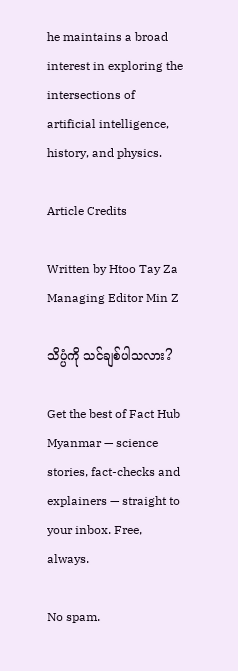he maintains a broad interest in exploring the intersections of artificial intelligence, history, and physics.

Article Credits

Written by Htoo Tay Za
Managing Editor Min Z

သိပ္ပံကို သင်ချစ်ပါသလား?

Get the best of Fact Hub Myanmar — science stories, fact-checks and explainers — straight to your inbox. Free, always.

No spam.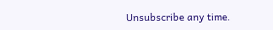Unsubscribe any time.